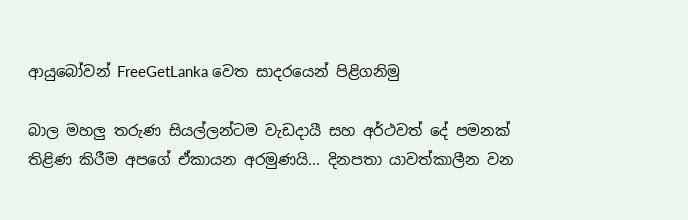ආයුබෝවන් FreeGetLanka වෙත සාදරයෙන් පිළිගනිමු

බාල මහලු තරුණ සියල්ලන්ටම වැඩදායී සහ අර්ථවත් දේ පමනක් තිළිණ කිරීම අපගේ ඒකායන අරමුණයි... දිනපතා යාවත්කාලීන වන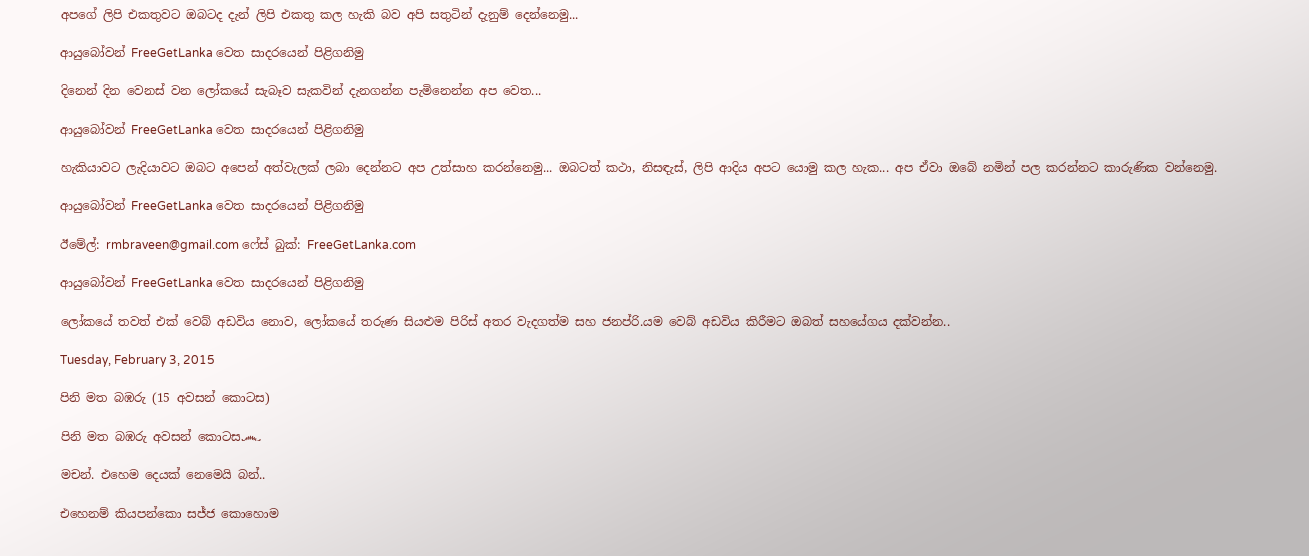අපගේ ලිපි එකතුවට ඔබටද දැන් ලිපි එකතු කල හැකි බව අපි සතුටින් දැනුම් දෙන්නෙමු...

ආයුබෝවන් FreeGetLanka වෙත සාදරයෙන් පිළිගනිමු

දිනෙන් දින වෙනස් වන ලෝකයේ සැබෑව සැකවින් දැනගන්න පැමිනෙන්න අප වෙත...

ආයුබෝවන් FreeGetLanka වෙත සාදරයෙන් පිළිගනිමු

හැකියාවට ලැදියාවට ඔබට අපෙන් අත්වැලක් ලබා දෙන්නට අප උත්සාහ කරන්නෙමු... ඔබ‍ටත් කථා, නිසඳැස්, ලිපි ආදිය අපට යොමු කල හැක... අප ඒවා ඔබේ නමින් පල කරන්නට කාරුණික වන්නෙමු.

ආයුබෝවන් FreeGetLanka වෙත සාදරයෙන් පිළිගනිමු

ඊමේල්: rmbraveen@gmail.com ෆේස් බුක්: FreeGetLanka.com

ආයුබෝවන් FreeGetLanka වෙත සාදරයෙන් පිළිගනිමු

ලෝකයේ තවත් එක් වෙබ් අඩවිය නොව, ලෝකයේ තරුණ සියළුම පිරිස් අතර වැදගත්ම සහ ජනප්රි.යම වෙබ් අඩවිය කිරීමට ඔබත් සහයේගය දක්වන්න..

Tuesday, February 3, 2015

පිනි මත බඹරු (15 අවසන් කොටස)

පිනි මත බඹරු අවසන් කොටස෴

මචන්. එහෙම දෙයක් නෙමෙයි බන්..

එහෙනම් කියපන්කො සජ්ජ කොහොම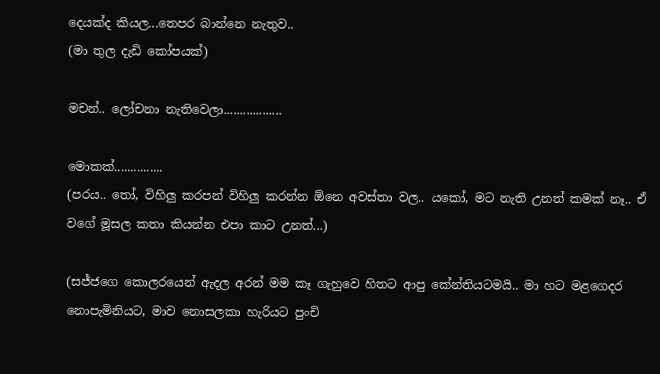දෙයක්ද කියල...තෙපර බාන්නෙ නැතුව..
(මා තුල දැඩි කෝපයක්)

මචන්.. ලෝචනා නැතිවෙලා..................

මොකක්...............
(පරය.. තෝ, විහිලු කරපන් විහිලු කරන්න ඕනෙ අවස්තා වල.. යකෝ, මට නැති උනත් කමක් නෑ.. ඒ වගේ මූසල කතා කියන්න එපා කාට උනත්...)

(සජ්ජගෙ කොලරයෙන් ඇදල අරන් මම කෑ ගැහුවෙ හිතට ආපු කේන්තියටමයි.. මා හට මළගෙදර නොපැමිනියට, මාව නොසලකා හැරියට පුංචි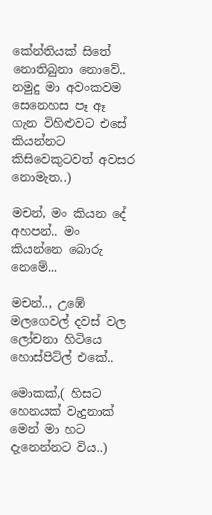කේන්තියක් සිතේ නොතිබුනා නොවේ.. නමුදු මා අවංකවම සෙනෙහස පෑ ඈ ගැන විහිළුවට එසේ කියන්නට කිසිවෙකුටවත් අවසර නොමැත..)

මචන්, මං කියන දේ අහපන්.. මං කියන්නෙ බොරු නෙමේ...

මචන්.., උඹේ මලගෙවල් දවස් වල ලෝචනා හිටියෙ හොස්පිට්ල් එකේ..

මොකක්,( හිසට හෙනයක් වැදුනාක් මෙන් මා හට දැනෙන්නට විය..)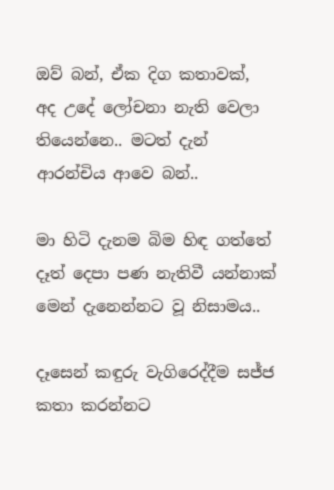ඔව් බන්, ඒක දිග කතාවක්, අද උදේ ලෝචනා නැති වෙලා තියෙන්නෙ.. මටත් දැන් ආරන්චිය ආවෙ බන්..

මා හිටි දැනම බිම හිඳ ගත්තේ දෑත් දෙපා පණ නැතිවී යන්නාක් මෙන් දැනෙන්නට වූ නිසාමය..

දෑසෙන් කඳුරු වැගිරෙද්දීම සජ්ජ කතා කරන්නට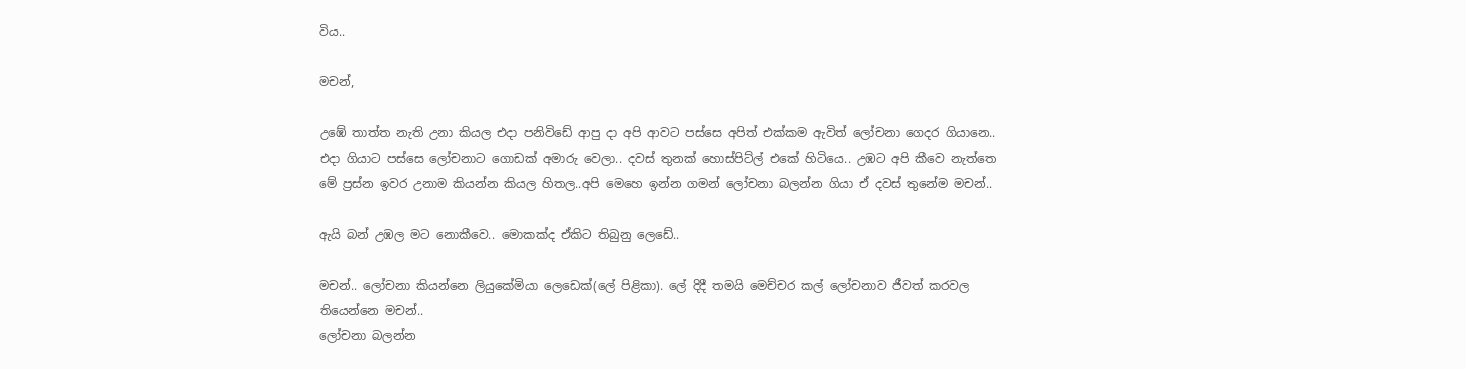විය..

මචන්,

උඹේ තාත්ත නැති උනා කියල එදා පනිවිඩේ ආපු දා අපි ආවට පස්සෙ අපිත් එක්කම ඇවිත් ලෝචනා ගෙදර ගියානෙ.. එදා ගියාට පස්සෙ ලෝචනාට ගොඩක් අමාරු වෙලා.. දවස් තුනක් හොස්පිට්ල් එකේ හිටියෙ.. උඹට අපි කීවෙ නැත්තෙ මේ ප්‍රස්න ඉවර උනාම කියන්න කියල හිතල..අපි මෙහෙ ඉන්න ගමන් ලෝචනා බලන්න ගියා ඒ දවස් තුනේම මචන්..

ඇයි බන් උඹල මට නොකීවෙ.. මොකක්ද ඒකිට තිබුනු ලෙඩේ..

මචන්.. ලෝචනා කියන්නෙ ලියුකේමියා ලෙඩෙක්(ලේ පිළිකා). ලේ දිදී තමයි මෙච්චර කල් ලෝචනාව ජීවත් කරවල තියෙන්නෙ මචන්..
ලෝචනා බලන්න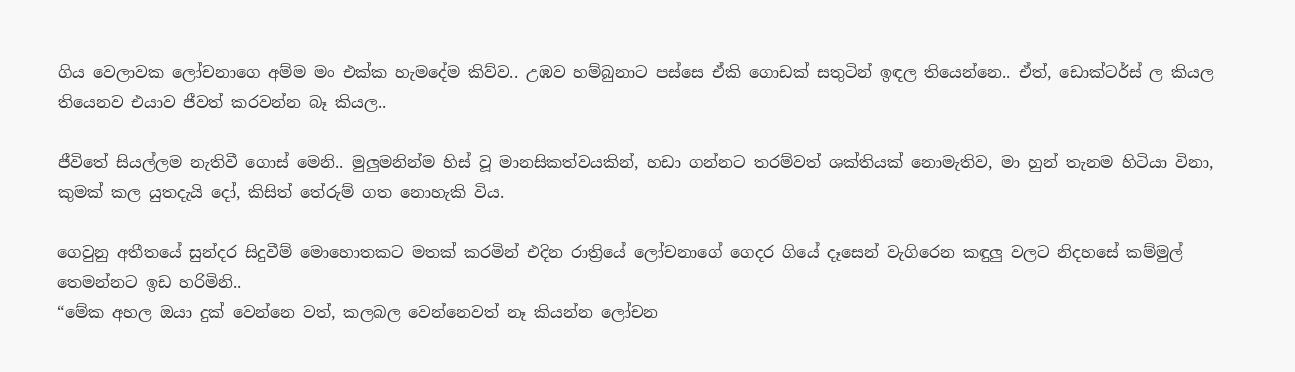ගිය වෙලාවක ලෝචනාගෙ අම්ම මං එක්ක හැමදේම කිව්ව.. උඹව හම්බුනාට පස්සෙ ඒකි ගොඩක් සතුටින් ඉඳල තියෙන්නෙ.. ඒත්, ඩොක්ටර්ස් ල කියල තියෙනව එයාව ජීවත් කරවන්න බෑ කියල..

ජීවිතේ සියල්ලම නැතිවී ගොස් මෙනි.. මුලුමනින්ම හිස් වූ මානසිකත්වයකින්, හඩා ගන්නට තරම්වත් ශක්තියක් නොමැතිව, මා හුන් තැනම හිටියා විනා, කුමක් කල යුතදැයි දෝ, කිසිත් තේරුම් ගත නොහැකි විය.

ගෙවුනු අතීතයේ සුන්දර සිදුවීම් මොහොතකට මතක් කරමින් එදින රාත්‍රියේ ලෝචනාගේ ගෙදර ගියේ දෑසෙන් වැගිරෙන කඳුලු වලට නිදහසේ කම්මුල් තෙමන්නට ඉඩ හරිමිනි..
“මේක අහල ඔයා දුක් වෙන්නෙ වත්, කලබල වෙන්නෙවත් නෑ කියන්න ලෝචන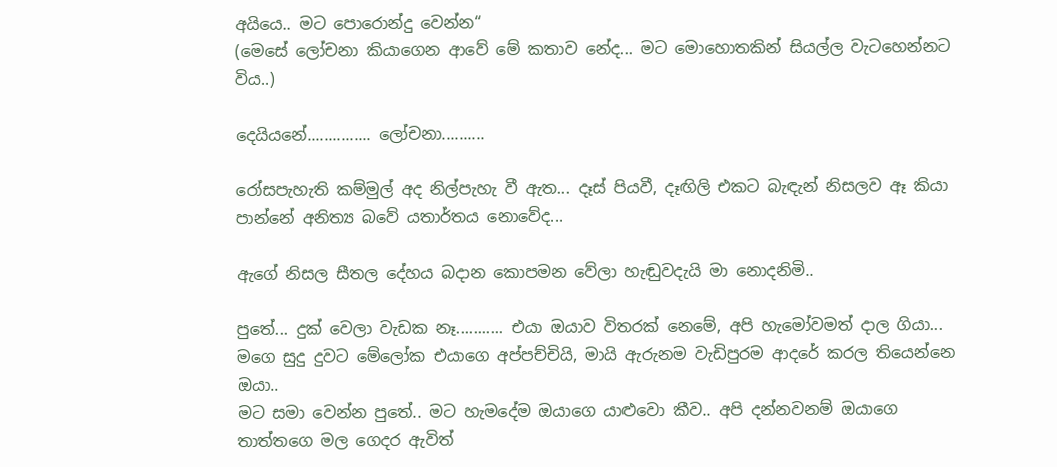අයියෙ.. මට පොරොන්දු වෙන්න“
(මෙසේ ලෝචනා කියාගෙන ආවේ මේ කතාව නේද... මට මොහොතකින් සියල්ල වැටහෙන්නට විය..)

දෙයියනේ............... ලෝචනා..........

රෝසපැහැති කම්මුල් අද නිල්පැහැ වී ඇත... දෑස් පියවී, දෑඟිලි එකට බැඳැන් නිසලව ඈ කියා පාන්නේ අනිත්‍ය බවේ යතාර්තය නොවේද...

ඇගේ නිසල සීතල දේහය බදාන කොපමන වේලා හැඬුවදැයි මා නොදනිමි..

පුතේ... දුක් වෙලා වැඩක නෑ........... එයා ඔයාව විතරක් නෙමේ, අපි හැමෝවමත් දාල ගියා...
මගෙ සුදු දුවට මේලෝක එයාගෙ අප්පච්චියි, මායි ඇරුනම වැඩිපුරම ආදරේ කරල තියෙන්නෙ ඔයා..
මට සමා වෙන්න පුතේ.. මට හැමදේම ඔයාගෙ යාළුවො කීව.. අපි දන්නවනම් ඔයාගෙ තාත්තගෙ මල ගෙදර ඇවිත්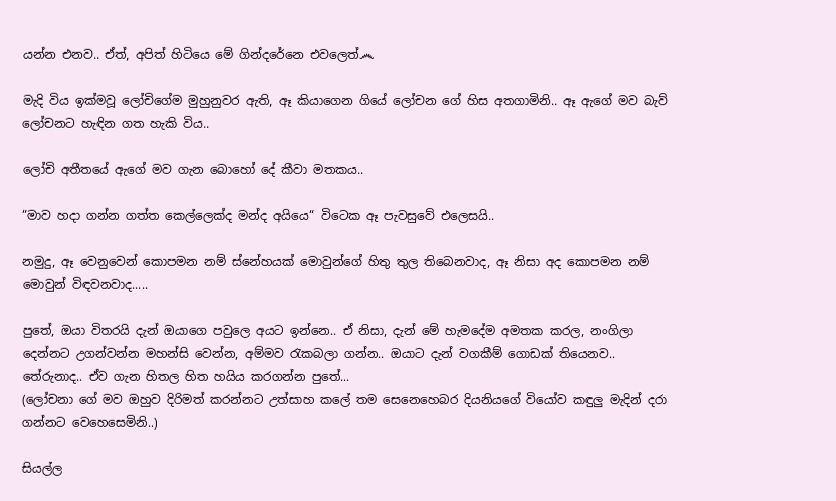යන්න එනව.. ඒත්, අපිත් හිටියෙ මේ ගින්දරේනෙ එවලෙත්෴

මැදි විය ඉක්මවූ ලෝචිගේම මුහුනුවර ඇති, ඈ කියාගෙන ගියේ ලෝචන ගේ හිස අතගාමිනි.. ඈ ඇගේ මව බැව් ලෝචනට හැඳින ගත හැකි විය..

ලෝචි අතීතයේ ඇගේ මව ගැන බොහෝ දේ කීවා මතකය..

“මාව හදා ගන්න ගත්ත කෙල්ලෙක්ද මන්ද අයියෙ“ විටෙක ඈ පැවසුවේ එලෙසයි..

නමුදු, ඈ වෙනුවෙන් කොපමන නම් ස්නේහයක් මොවුන්ගේ හිතු තුල තිබෙනවාද, ඈ නිසා අද කොපමන නම් මොවුන් විඳවනවාද.....

පුතේ, ඔයා විතරයි දැන් ඔයාගෙ පවුලෙ අයට ඉන්නෙ.. ඒ නිසා, දැන් මේ හැමදේම අමතක කරල, නංගිලා දෙන්නට උගන්වන්න මහන්සි වෙන්න, අම්මව රැකබලා ගන්න.. ඔයාට දැන් වගකීම් ගොඩක් තියෙනව.. තේරුනාද.. ඒව ගැන හිතල හිත හයිය කරගන්න පුතේ...
(ලෝචනා ගේ මව ඔහුව දිරිමත් කරන්නට උත්සාහ කලේ තම සෙනෙහෙබර දියනියගේ වියෝව කඳුලු මැදින් දරා ගන්නට වෙහෙසෙමිනි..)

සියල්ල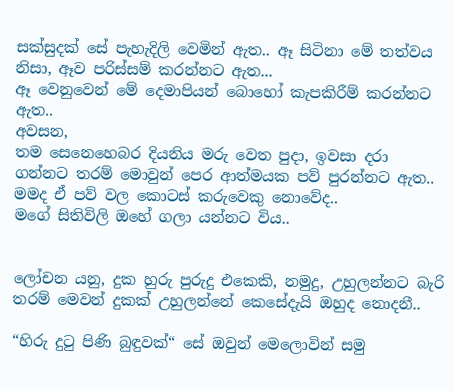සක්සුදක් සේ පැහැදිලි වෙමින් ඇත.. ඈ සිටිනා මේ තත්වය නිසා, ඈව පරිස්සම් කරන්නට ඇත...
ඈ වෙනුවෙන් මේ දෙමාපියන් බොහෝ කැපකිරීම් කරන්නට ඇත..
අවසන,
තම සෙනෙහෙබර දියනිය මරු වෙත පුදා, ඉවසා දරා ගන්නට තරම් මොවුන් පෙර ආත්මයක පව් පුරන්නට ඇත..
මමද ඒ පව් වල කොටස් කරුවෙකු නොවේද..
මගේ සිතිවිලි ඔහේ ගලා යන්නට විය..


ලෝචන යනු, දුක හුරු පුරුදු එකෙකි, නමුදු, උහුලන්නට බැරි තරම් මෙවන් දුකක් උහුලන්නේ කෙසේදැයි ඔහුද නොදනී..

“හිරු දුටු පිණි බුඳුවක්“ සේ ඔවුන් මෙලොවින් සමු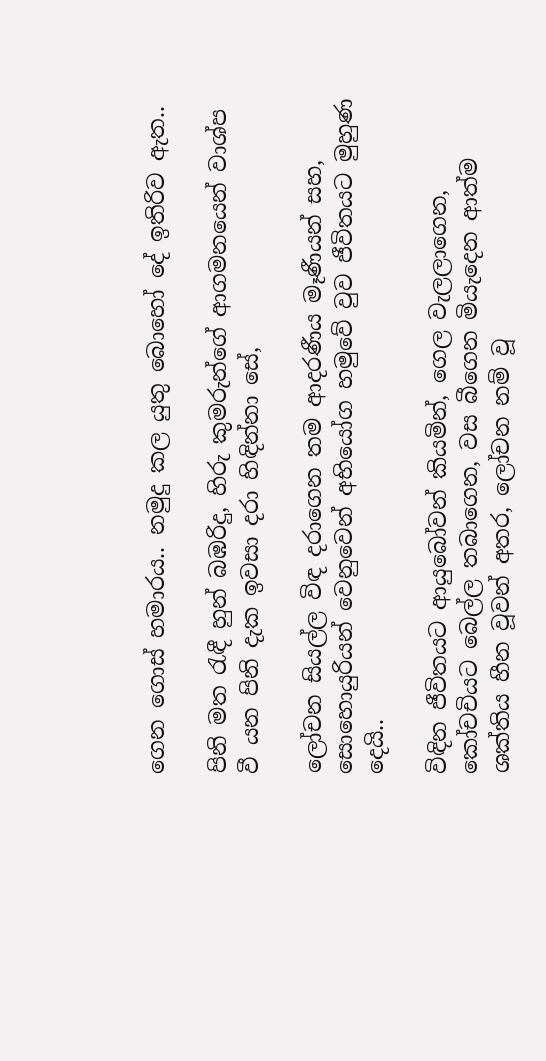ගෙන ගොස් හමාරය.. නමුදු කල යුතු බොහෝ දේ ඉතිරිව ඇත..

පිනි මත රැඳී හුන් බඹරිදු, හිරු කුමරුන්ගේ ආගමනයෙන් වාශ්ප වී යන පිනි දැක ඉවසා දරා හිඳින්නා සේ,

ලෝචන සියල්ල විඳ දරාගෙන තම ආදරණීය මෑණීයන් සහ, සොහොයුරියන් වෙනුවෙන් අභියෝග හමුවේ වුව ජීවිතයට මුහුණ දෙයි..

විඳින ජීවිතයට ආයුබෝවන් කියමින්, ගෙල වැලලාගෙන, කෝචචියට බෙල්ල තබාගෙන, වස බීගෙන මියැදෙන ආත්ම ශක්තිය හීන වූවන් අතර, ලෝචන නම් වූ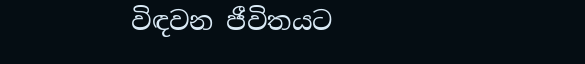විඳවන ජීවිතයට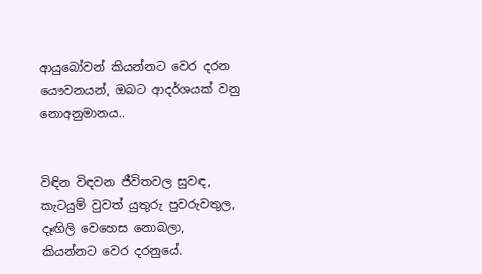ආයුබෝවන් කියන්නට වෙර දරන යෞවනයන්, ඔබට ආදර්ශයක් වනු නොඅනුමානය..


විඳින විඳවන ජීවිතවල සුවඳ,
කැටයුම් වුවත් යුතුරු පුවරුවතුල,
දෑඟිලි වෙහෙස නොබලා,
කියන්නට වෙර දරනුයේ.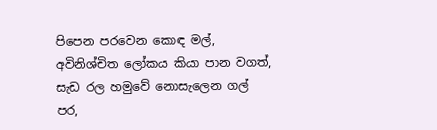පිපෙන පරවෙන කොඳ මල්,
අවිනිශ්චිත ලෝකය කියා පාන වගත්,
සැඩ රල හමුවේ නොසැලෙන ගල් පර,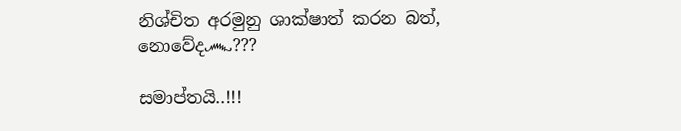නිශ්චිත අරමුනු ශාක්ෂාත් කරන බත්,
නොවේද෴???

සමාප්තයි..!!!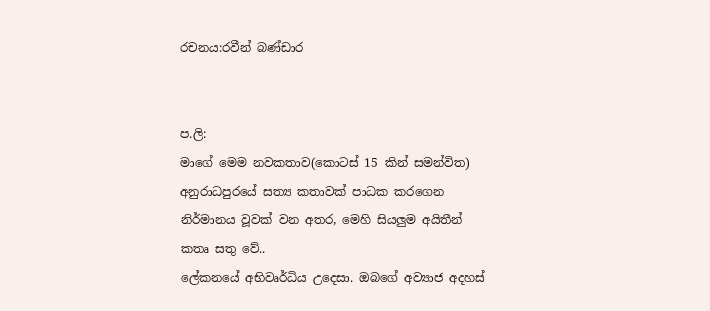රචනය:රවීන් බණ්ඩාර


ප.ලි:
මාගේ මෙම නවකතාව(කොටස් 15 කින් සමන්විත) අනුරාධපුරයේ සත්‍ය කතාවක් පාධක කරගෙන නිර්මානය වූවක් වන අතර, මෙහි සියලුම අයිතීන් කතෘ සතු වේ..
ලේකනයේ අභිවෘර්ධිය උදෙසා. ඔබගේ අව්‍යාජ අදහස්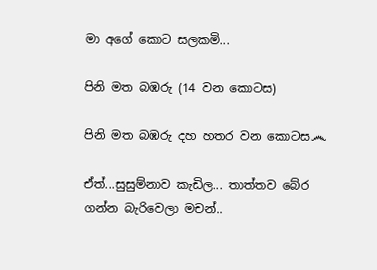මා අගේ කොට සලකමි...

පිනි මත බඹරු (14 වන කොටස)

පිනි මත බඹරු දහ හතර වන කොටස෴

ඒත්...සුසුම්නාව කැඩිල... තාත්තව බේර ගන්න බැරිවෙලා මචන්..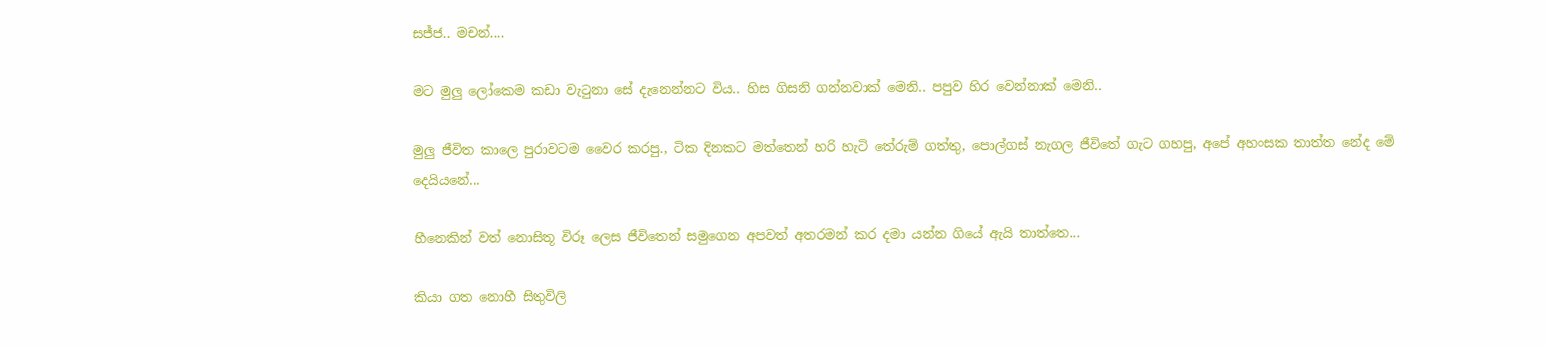සජ්ජ.. මචන්....

මට මුලු ලෝකෙම කඩා වැටුනා සේ දැනෙන්නට විය.. හිස ගිසනි ගන්නවාක් මෙනි.. පපුව හිර වෙන්නාක් මෙනි..

මුලු ජීවිත කාලෙ පුරාවටම වෛර කරපු., ටික දිනකට මත්තෙන් හරි හැටි තේරුම් ගත්තු, පොල්ගස් නැගල ජීවිතේ ගැට ගහපු, අපේ අහංසක තාත්ත නේද මේ දෙයියනේ...

හීනෙකින් වත් නොසිතූ විරූ ලෙස ජීවිතෙන් සමුගෙන අපවත් අතරමන් කර දමා යන්න ගියේ ඇයි තාත්තෙ...

කියා ගත නොහී සිතුවිලි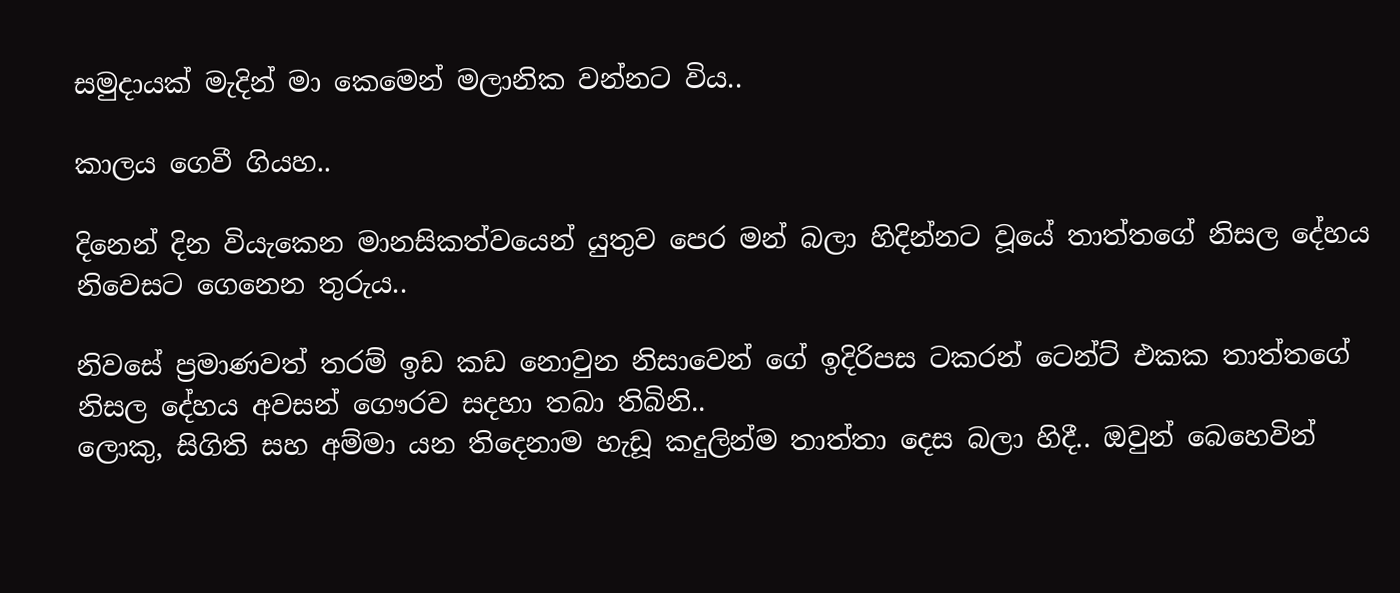සමුදායක් මැදින් මා කෙමෙන් මලානික වන්නට විය..

කාලය ගෙවී ගියහ..

දිනෙන් දින වියැකෙන මානසිකත්වයෙන් යුතුව පෙර මන් බලා හිදින්නට වූයේ තාත්තගේ නිසල දේහය නිවෙසට ගෙනෙන තුරුය..

නිවසේ ප්‍රමාණවත් තරම් ඉඩ කඩ නොවුන නිසාවෙන් ගේ ඉදිරිපස ටකරන් ටෙන්ට් එකක තාත්තගේ නිසල දේහය අවසන් ගෞරව සදහා තබා තිබිනි..
ලොකු, සිගිති සහ අම්මා යන තිදෙනාම හැඩූ කදුලින්ම තාත්තා දෙස බලා හිදී.. ඔවුන් බෙහෙවින්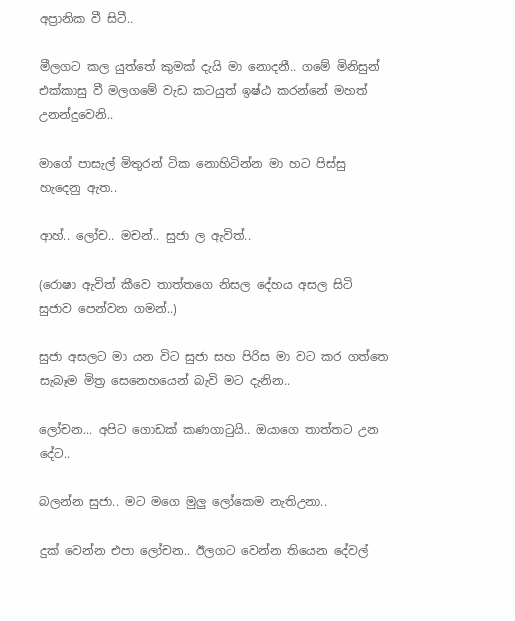අප්‍රානික වී සිටී..

මීලගට කල යුත්තේ කුමක් දැයි මා නොදනී.. ගමේ මිනිසුන් එක්කාසු වී මලගමේ වැඩ කටයුත් ඉෂ්ඨ කරන්නේ මහත් උනන්දුවෙනි..

මාගේ පාසැල් මිතුරන් ටික නොහිටින්න මා හට පිස්සු හැදෙනු ඇත..

ආහ්.. ලෝච.. මචන්.. සුජා ල ඇවිත්..

(රොෂා ඇවිත් කීවෙ තාත්තගෙ නිසල දේහය අසල සිටි සුජාව පෙන්වන ගමන්..)

සුජා අසලට මා යන විට සුජා සහ පිරිස මා වට කර ගත්තෙ සැබෑම මිත්‍ර සෙනෙහයෙන් බැවි මට දැනින..

ලෝචන... අපිට ගොඩක් කණගාටුයි.. ඔයාගෙ තාත්තට උන දේට..

බලන්න සුජා.. මට මගෙ මුලු ලෝකෙම නැතිඋනා..

දුක් වෙන්න එපා ලෝචන.. ඊලගට වෙන්න තියෙන දේවල්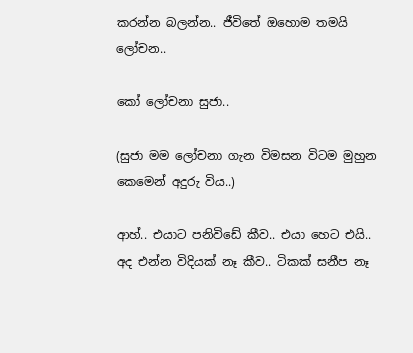කරන්න බලන්න.. ජීවිතේ ඔහොම තමයි ලෝචන..

කෝ ලෝචනා සුජා..

(සුජා මම ලෝචනා ගැන විමසන විටම මුහුන කෙමෙන් අදුරු විය..)

ආහ්.. එයාට පනිවිඩේ කීව.. එයා හෙට එයි.. අද එන්න විදියක් නෑ කීව.. ටිකක් සනීප නෑ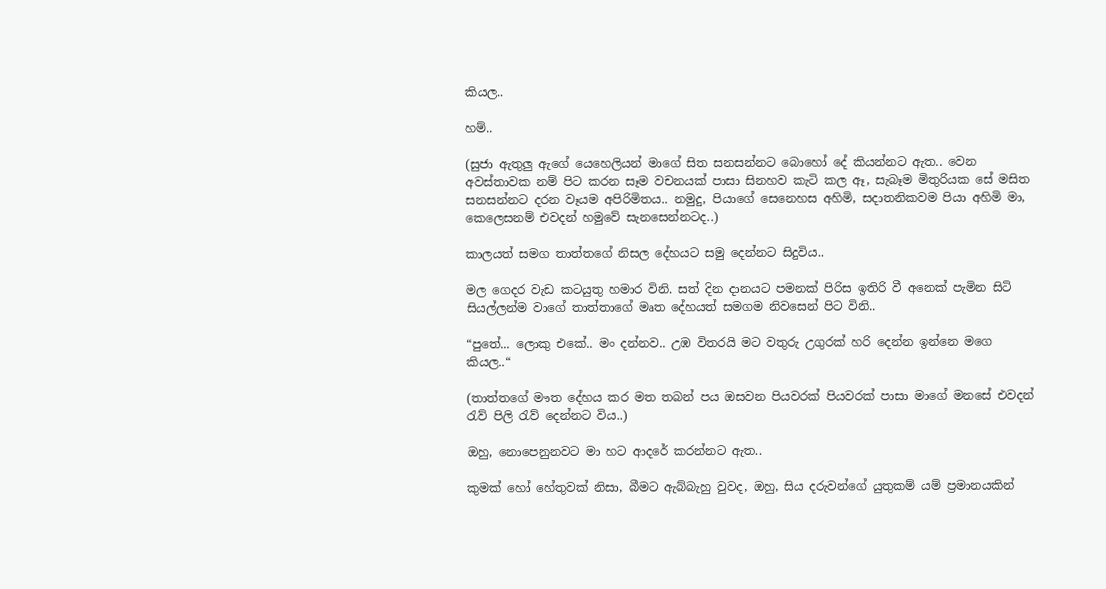කියල..

හම්..

(සුජා ඇතුලු ඇගේ යෙහෙලියන් මාගේ සිත සනසන්නට බොහෝ දේ කියන්නට ඇත.. වෙන අවස්තාවක නම් පිට කරන සෑම වචනයක් පාසා සිනහව කැටි කල ඈ, සැබෑම මිතුරියක සේ මසිත සනසන්නට දරන වෑයම අපිරිමිතය.. නමුදු, පියාගේ සෙනෙහස අහිමි, සදාතනිකවම පියා අහිමි මා, කෙලෙසනම් එවදන් හමුවේ සැනසෙන්නටද..)

කාලයත් සමග තාත්තගේ නිසල දේහයට සමු දෙන්නට සිදුවිය..

මල ගෙදර වැඩ කටයුතු හමාර විනි. සත් දින දානයට පමනක් පිරිස ඉතිරි වී අනෙක් පැමින සිටි සියල්ලන්ම වාගේ තාත්තාගේ මෘත දේහයත් සමගම නිවසෙන් පිට විනි..

“පුතේ... ලොකු එකේ.. මං දන්නව.. උඹ විතරයි මට වතුරු උගුරක් හරි දෙන්න ඉන්නෙ මගෙ කියල..“

(තාත්තගේ මෟත දේහය කර මත තබන් පය ඔසවන පියවරක් පියවරක් පාසා මාගේ මනසේ එවදන් රැව් පිලි රැව් දෙන්නට විය..)

ඔහු, නොපෙනුනවට මා හට ආදරේ කරන්නට ඇත..

කුමක් හෝ හේතුවක් නිසා, බීමට ඇබ්බැහු වුවද, ඔහු, සිය දරුවන්ගේ යුතුකම් යම් ප්‍රමානයකින්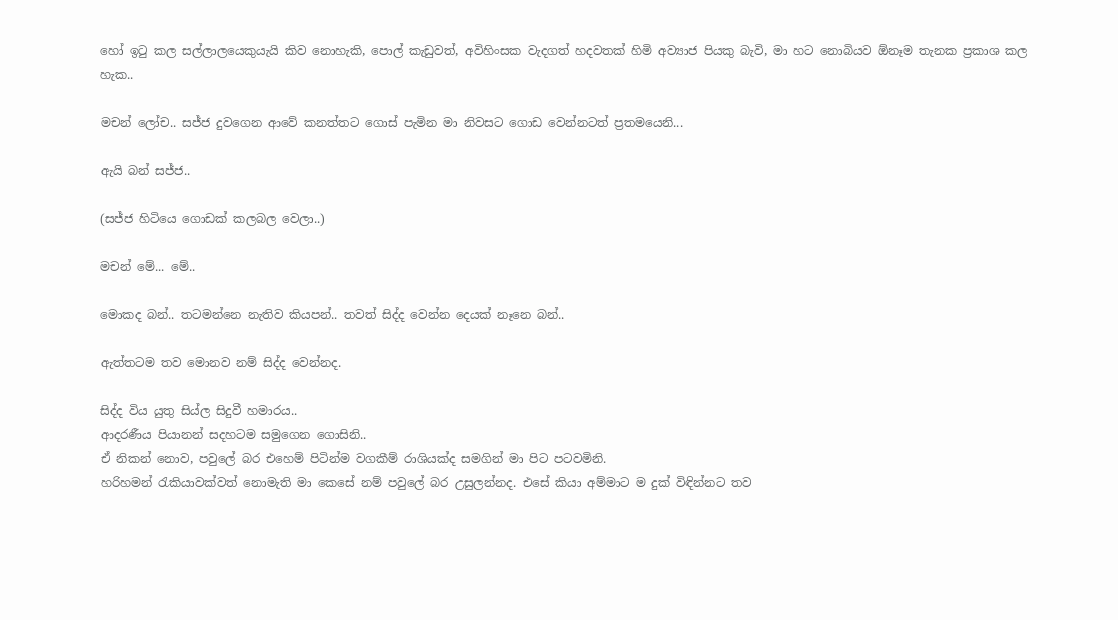හෝ ඉටු කල සල්ලාලයෙකුයැයි කිව නොහැකි, පොල් කැඩුවත්, අවිහිංසක වැදගත් හදවතක් හිමි අව්‍යාජ පියකු බැවි, මා හට නොබියව ඕනෑම තැනක ප්‍රකාශ කල හැක..

මචන් ලෝච.. සජ්ජ දුවගෙන ආවේ කනත්තට ගොස් පැමින මා නිවසට ගොඩ වෙන්නටත් ප්‍රතමයෙනි...

ඇයි බන් සජ්ජ..

(සජ්ජ හිටියෙ ගොඩක් කලබල වෙලා..)

මචන් මේ... මේ..

මොකද බන්.. තටමන්නෙ නැතිව කියපන්.. තවත් සිද්ද වෙන්න දෙයක් නෑනෙ බන්..

ඇත්තටම තව මොනව නම් සිද්ද වෙන්නද.

සිද්ද විය යුතු සිය්ල සිදුවී හමාරය..
ආදරණීය පියානන් සදහටම සමුගෙන ගොසිනි..
ඒ නිකන් නොව, පවුලේ බර එහෙම් පිටින්ම වගකීම් රාශියක්ද සමගින් මා පිට පටවමිනි.
හරිහමන් රැකියාවක්වත් නොමැති මා කෙසේ නම් පවුලේ බර උසුලන්නද. එසේ කියා අම්මාට ම දුක් විඳින්නට තව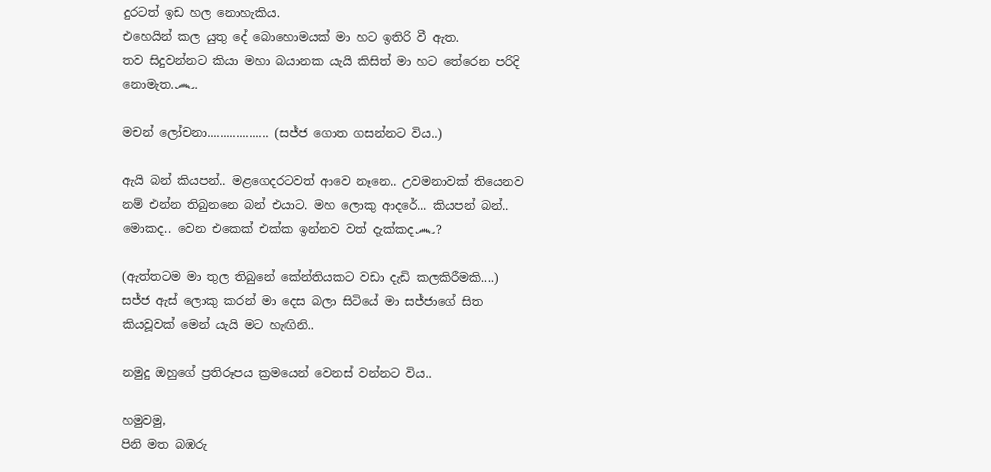දුරටත් ඉඩ හල නොහැකිය.
එහෙයින් කල යුතු දේ බොහොමයක් මා හට ඉතිරි වී ඇත.
තව සිදුවන්නට කියා මහා බයානක යැයි කිසිත් මා හට තේරෙන පරිදි නොමැත.෴.

මචන් ලෝචනා................... (සජ්ජ ගොත ගසන්නට විය..)

ඇයි බන් කියපන්.. මළගෙදරටවත් ආවෙ නෑනෙ.. උවමනාවක් තියෙනව නම් එන්න තිබුනනෙ බන් එයාට. මහ ලොකු ආදරේ... කියපන් බන්.. මොකද.. වෙන එකෙක් එක්ක ඉන්නව වත් දැක්කද෴?

(ඇත්තටම මා තුල තිබුනේ කේන්තියකට වඩා දැඩි කලකිරීමකි....)
සජ්ජ ඇස් ලොකු කරන් මා දෙස බලා සිටියේ මා සජ්ජාගේ සිත කියවූවක් මෙන් යැයි මට හැඟිනි..

නමුදු ඔහුගේ ප්‍රතිරූපය ක්‍රමයෙන් වෙනස් වන්නට විය..

හමුවමු,
පිනි මත බඹරු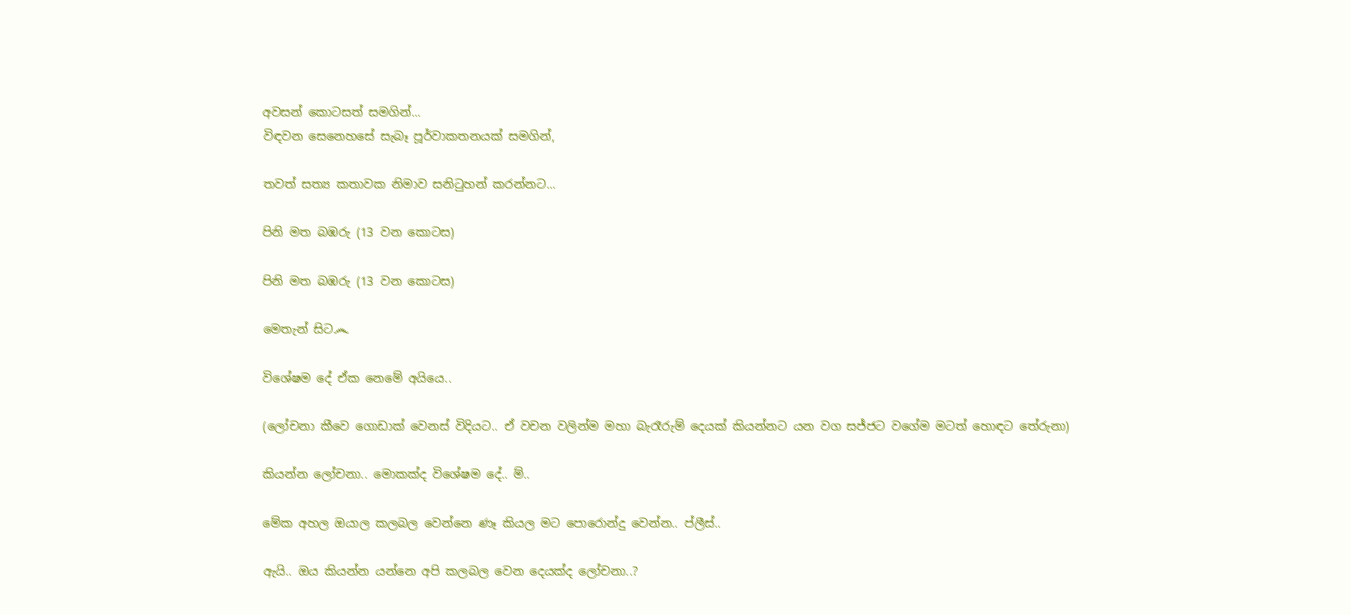අවසන් කොටසත් සමගින්...
විඳවන සෙනෙහසේ සැබෑ පූර්වාකතනයක් සමගින්,

තවත් සත්‍ය කතාවක නිමාව සනිටුහන් කරන්නට...

පිනි මත බඹරු (13 වන කොටස)

පිනි මත බඹරු (13 වන කොටස)

මෙතැන් සිට෴

විශේෂම දේ ඒක නෙමේ අයියෙ..

(ලෝචනා කීවෙ ගොඩාක් වෙනස් විදියට.. ඒ වචන වලින්ම මහා බැරෑරුම් දෙයක් කියන්නට යන වග සජ්ජට වගේම මටත් හොඳට තේරුනා)

කියන්න ලෝචනා.. මොකක්ද විශේෂම දේ.. ම්..

මේක අහල ඔයාල කලබල වෙන්නෙ ණෑ කියල මට පොරොන්දු වෙන්න.. ප්ලීස්..

ඇයි.. ඔය කියන්න යන්නෙ අපි කලබල වෙන දෙයක්ද ලෝචනා..?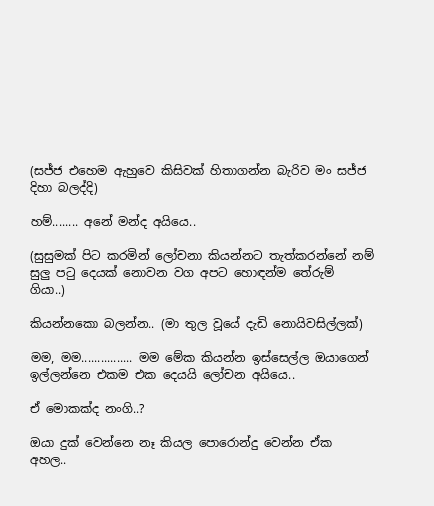(සජ්ජ එහෙම ඇහුවෙ කිසිවක් හිතාගන්න බැරිව මං සජ්ජ දිහා බලද්දි)

හම්........ අනේ මන්ද අයියෙ..

(සුසුමක් පිට කරමින් ලෝචනා කියන්නට තැත්කරන්නේ නම් සුලු පටු දෙයක් නොවන වග අපට හොඳන්ම තේරුම් ගියා..)

කියන්නකො බලන්න.. (මා තුල වූයේ දැඩි නොයිවසිල්ලක්)

මම, මම................ මම මේක කියන්න ඉස්සෙල්ල ඔයාගෙන් ඉල්ලන්නෙ එකම එක දෙයයි ලෝචන අයියෙ..

ඒ මොකක්ද නංගි..?

ඔයා දුක් වෙන්නෙ නෑ කියල පොරොන්දු වෙන්න ඒක අහල..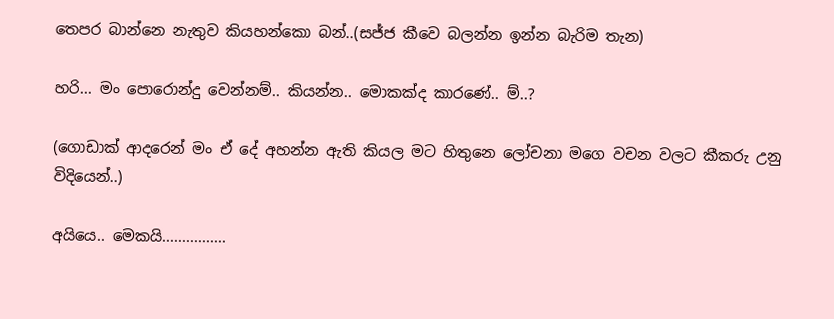තෙපර බාන්නෙ නැතුව කියහන්කො බන්..(සජ්ජ කීවෙ බලන්න ඉන්න බැරිම තැන)

හරි... මං පොරොන්දු වෙන්නම්.. කියන්න.. මොකක්ද කාරණේ.. ම්..?

(ගොඩාක් ආදරෙන් මං ඒ දේ අහන්න ඇති කියල මට හිතුනෙ ලෝචනා මගෙ වචන වලට කීකරු උනු විදියෙන්..)

අයියෙ.. මෙකයි................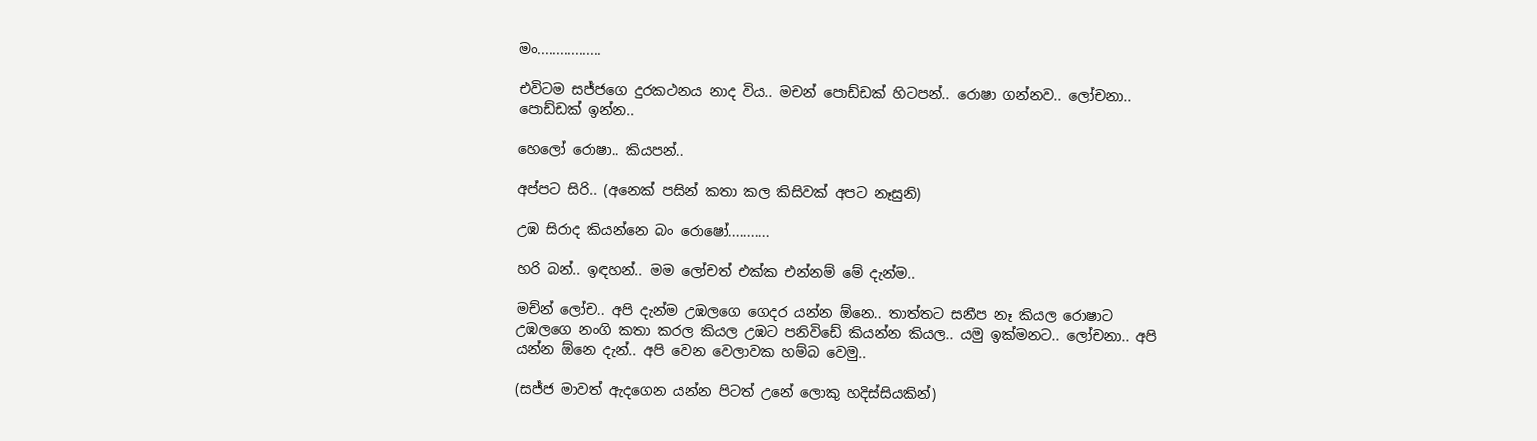මං.................

එවිටම සජ්ජගෙ දුරකථනය නාද විය.. මචන් පොඩ්ඩක් හිටපන්.. රොෂා ගන්නව.. ලෝචනා.. පොඩ්ඩක් ඉන්න..

හෙලෝ රොෂා.. කියපන්..

අප්පට සිරි.. (අනෙක් පසින් කතා කල කිසිවක් අපට නෑසුනි)

උඹ සිරාද කියන්නෙ බං රොෂෝ...........

හරි බන්.. ඉඳහන්.. මම ලෝචත් එක්ක එන්නම් මේ දැන්ම..

මච්න් ලෝච.. අපි දැන්ම උඹලගෙ ගෙදර යන්න ඕනෙ.. තාත්තට සනීප නෑ කියල රොෂාට උඹලගෙ නංගි කතා කරල කියල උඹට පනිවිඩේ කියන්න කියල.. යමු ඉක්මනට.. ලෝචනා.. අපි යන්න ඕනෙ දැන්.. අපි වෙන වෙලාවක හම්බ වෙමු..

(සජ්ජ මාවත් ඇදගෙන යන්න පිටත් උනේ ලොකු හදිස්සියකින්)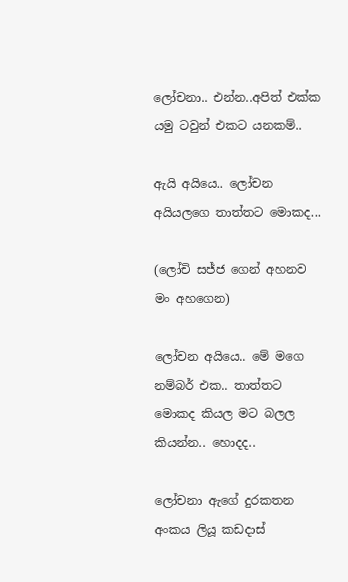ලෝචනා.. එන්න..අපිත් එක්ක යමු ටවුන් එකට යනකම්..

ඇයි අයියෙ.. ලෝචන අයියලගෙ තාත්තට මොකද...

(ලෝචි සජ්ජ ගෙන් අහනව මං අහගෙන)

ලෝචන අයියෙ.. මේ මගෙ නම්බර් එක.. තාත්තට මොකද කියල මට බලල කියන්න.. හොදද..

ලෝචනා ඇගේ දුරකතන අංකය ලියූ කඩදාස්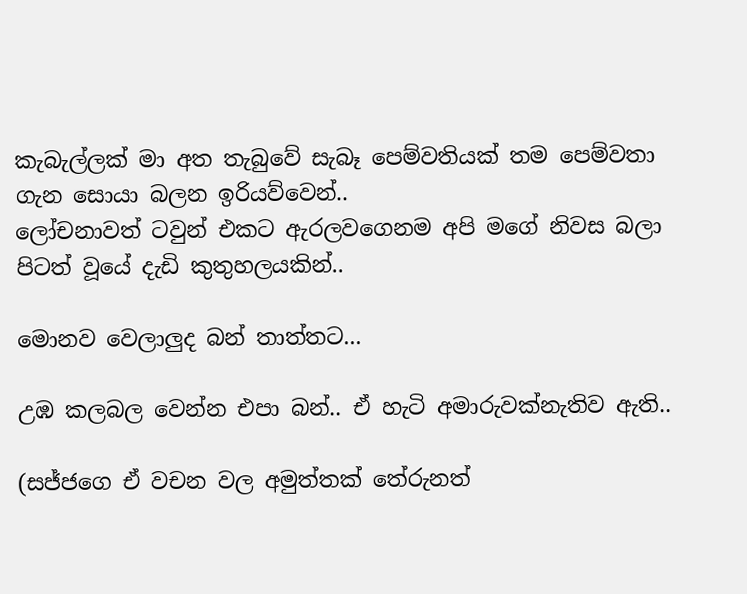කැබැල්ලක් මා අත තැබුවේ සැබෑ පෙම්වතියක් තම පෙම්වතා ගැන සොයා බලන ඉරියව්වෙන්..
ලෝචනාවත් ටවුන් එකට ඇරලවගෙනම අපි මගේ නිවස බලා පිටත් වූයේ දැඩි කුතුහලයකින්..

මොනව වෙලාලුද බන් තාත්තට...

උඹ කලබල වෙන්න එපා බන්.. ඒ හැටි අමාරුවක්නැතිව ඇති..

(සජ්ජගෙ ඒ වචන වල අමුත්තක් තේරුනත්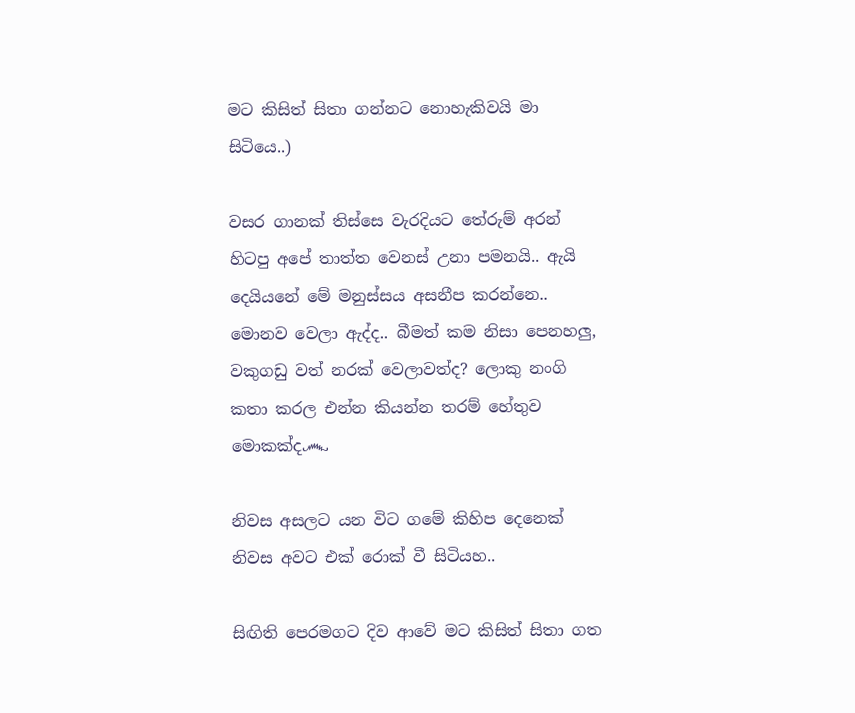මට කිසිත් සිතා ගන්නට නොහැකිවයි මා සිටියෙ..)

වසර ගානක් තිස්සෙ වැරදියට තේරුම් අරන් හිටපු අපේ තාත්ත වෙනස් උනා පමනයි.. ඇයි දෙයියනේ මේ මනුස්සය අසනීප කරන්නෙ.. මොනව වෙලා ඇද්ද.. බීමත් කම නිසා පෙනහලු, වකුගඩු වත් නරක් වෙලාවත්ද? ලොකු නංගි කතා කරල එන්න කියන්න තරම් හේතුව මොකක්ද෴

නිවස අසලට යන විට ගමේ කිහිප දෙනෙක් නිවස අවට එක් රොක් වී සිටියහ..

සිඟිති පෙරමගට දිව ආවේ මට කිසිත් සිතා ගත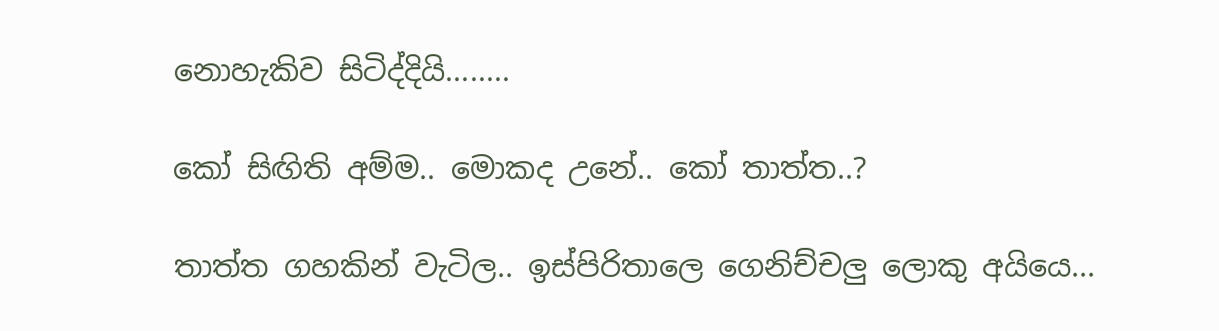නොහැකිව සිටිද්දියි........

කෝ සිඟිති අම්ම.. මොකද උනේ.. කෝ තාත්ත..?

තාත්ත ගහකින් වැටිල.. ඉස්පිරිතාලෙ ගෙනිච්චලු ලොකු අයියෙ...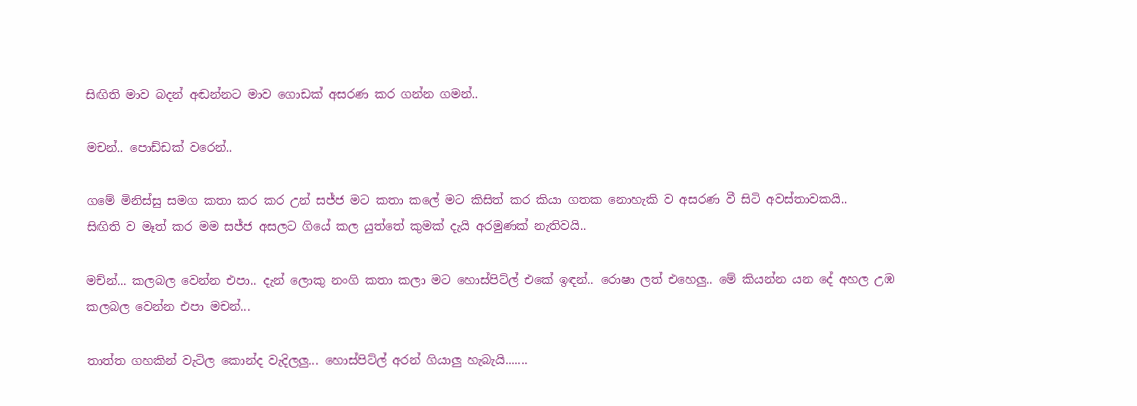සිඟිති මාව බදන් අඬන්නට මාව ගොඩක් අසරණ කර ගන්න ගමන්..

මචන්.. පොඩ්ඩක් වරෙන්..

ගමේ මිනිස්සු සමග කතා කර කර උන් සජ්ජ මට කතා කලේ මට කිසිත් කර කියා ගතක නොහැකි ව අසරණ වී සිටි අවස්තාවකයි..
සිඟිති ව මෑත් කර මම සජ්ජ අසලට ගියේ කල යුත්තේ කුමක් දැයි අරමුණක් නැතිවයි..

මච්න්... කලබල වෙන්න එපා.. දැන් ලොකු නංගි කතා කලා මට හොස්පිට්ල් එකේ ඉඳන්.. රොෂා ලත් එහෙලු.. මේ කියන්න යන දේ අහල උඹ කලබල වෙන්න එපා මචන්...

තාත්ත ගහකින් වැටිල කොන්ද වැදිලලු... හොස්පිට්ල් අරන් ගියාලු හැබැයි.......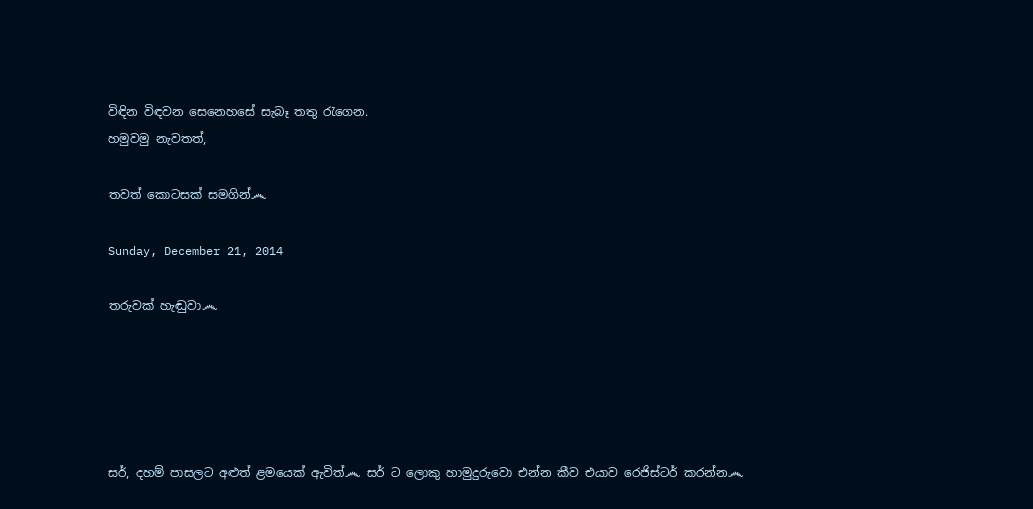විඳින විඳවන සෙනෙහසේ සැබෑ තතු රැගෙන.
හමුවමු නැවතත්,

තවත් කොටසක් සමගින්෴

Sunday, December 21, 2014

තරුවක් හැඬුවා෴





සර්, දහම් පාසලට අළුත් ළමයෙක් ඇවිත්෴ සර් ට ලොකු හාමුදුරුවො එන්න කීව එයාව රෙජිස්ටර් කරන්න෴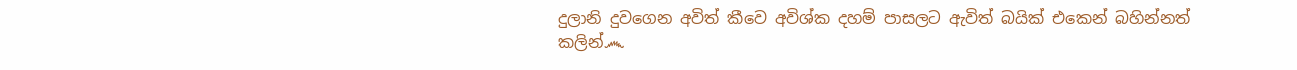දුලානි දුවගෙන අවිත් කීවෙ අවිශ්ක දහම් පාසලට ඇවිත් බයික් එකෙන් බහින්නත් කලින්෴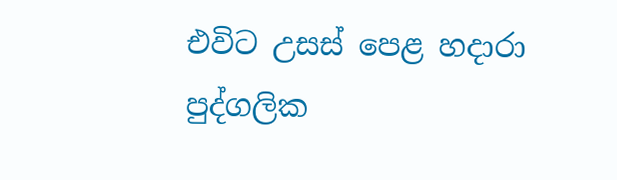එවිට උසස් පෙළ හදාරා පුද්ගලික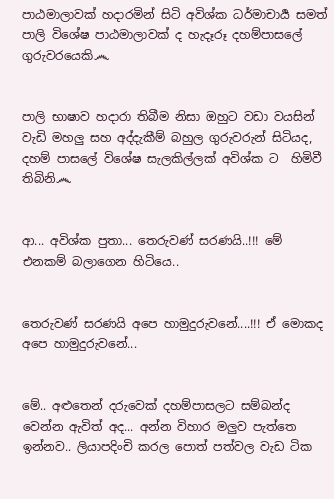පාඨමාලාවක් හදාරමින් සිටි අවිශ්ක ධර්මාචාර්‍ය සමත් පාලි විශේෂ පාඨමාලාවක් ද හැදෑරූ දහම්පාසලේ ගුරුවරයෙකි෴


පාලි භාෂාව හදාරා තිබීම නිසා ඔහුට වඩා වයසින් වැඩි මහලු සහ අද්දැකීම් බහුල ගුරුවරුන් සිටියද,  දහම් පාසලේ විශේෂ සැලකිල්ලක් අවිශ්ක ට  හිමිවී තිබිනි෴


ආ... අවිශ්ක පුතා... තෙරුවණ් සරණයි..!!! මේ එනකම් බලාගෙන හිටියෙ..


තෙරුවණ් සරණයි අපෙ හාමුදුරුවනේ....!!! ඒ මොකද අපෙ හාමුදුරුවනේ...


මේ.. අළුතෙන් දරුවෙක් දහම්පාසලට සම්බන්ද වෙන්න ඇවිත් අද... අන්න විහාර මලුව පැත්තෙ ඉන්නව.. ලියාපදිංචි කරල පොත් පත්වල වැඩ ටික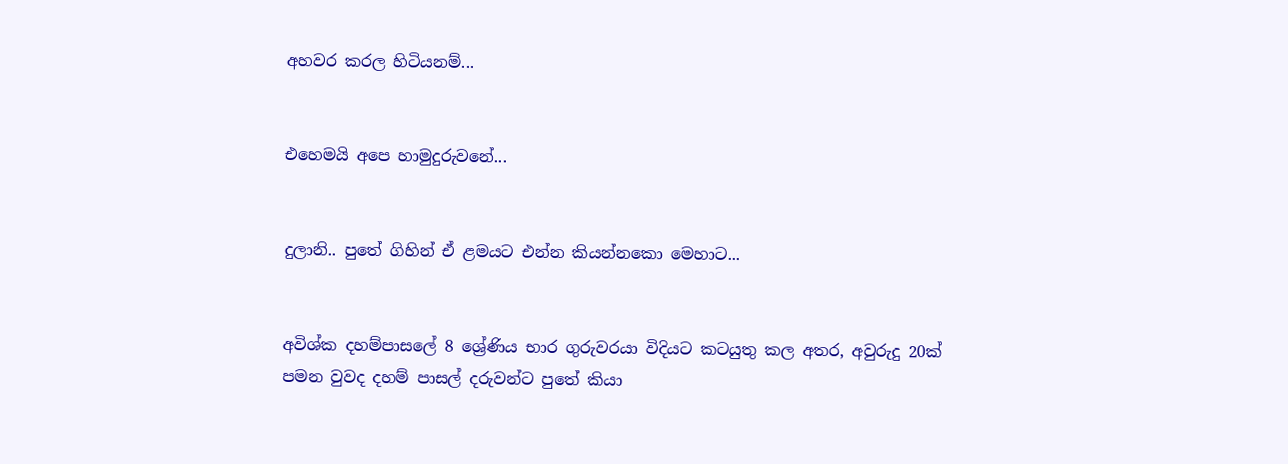අහවර කරල හිටියනම්...


එහෙමයි අපෙ හාමුදුරුවනේ...


දුලානි.. පුතේ ගිහින් ඒ ළමයට එන්න කියන්නකො මෙහාට...


අවිශ්ක දහම්පාසලේ 8 ශ්‍රේණිය භාර ගුරුවරයා විදියට කටයුතු කල අතර, අවුරුදු 20ක් පමන වුවද දහම් පාසල් දරුවන්ට පුතේ කියා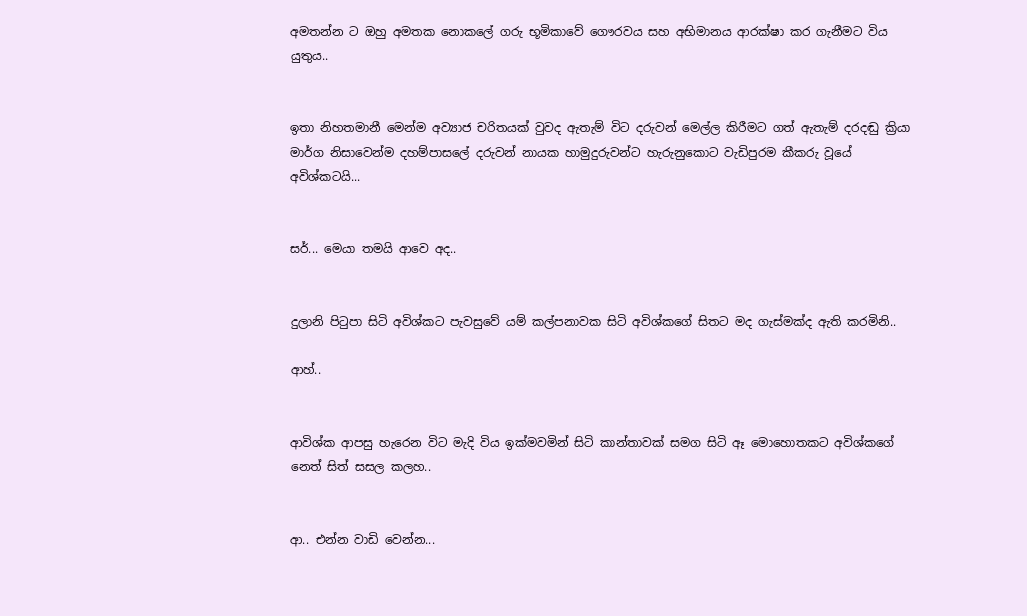අමතන්න ට ඔහු අමතක නොකලේ ගරු භූමිකාවේ ගෞරවය සහ අභිමානය ආරක්ෂා කර ගැනීමට විය යුතුය..


ඉතා නිහතමානී මෙන්ම අව්‍යාජ චරිතයක් වුවද ඇතැම් විට දරුවන් මෙල්ල කිරීමට ගත් ඇතැම් දරදඬු ක්‍රියා මාර්ග නිසාවෙන්ම දහම්පාසලේ දරුවන් නායක හාමුදුරුවන්ට හැරුනුකොට වැඩිපුරම කීකරු වූයේ අවිශ්කටයි...


සර්... මෙයා තමයි ආවෙ අද..


දුලානි පිටුපා සිටි අවිශ්කට පැවසුවේ යම් කල්පනාවක සිටි අවිශ්කගේ සිතට මද ගැස්මක්ද ඇති කරමිනි..

ආහ්..


ආවිශ්ක ආපසු හැරෙන විට මැදි විය ඉක්මවමින් සිටි කාන්තාවක් සමග සිටි ඈ මොහොතකට අවිශ්කගේ නෙත් සිත් සසල කලහ..


ආ.. එන්න වාඩි වෙන්න...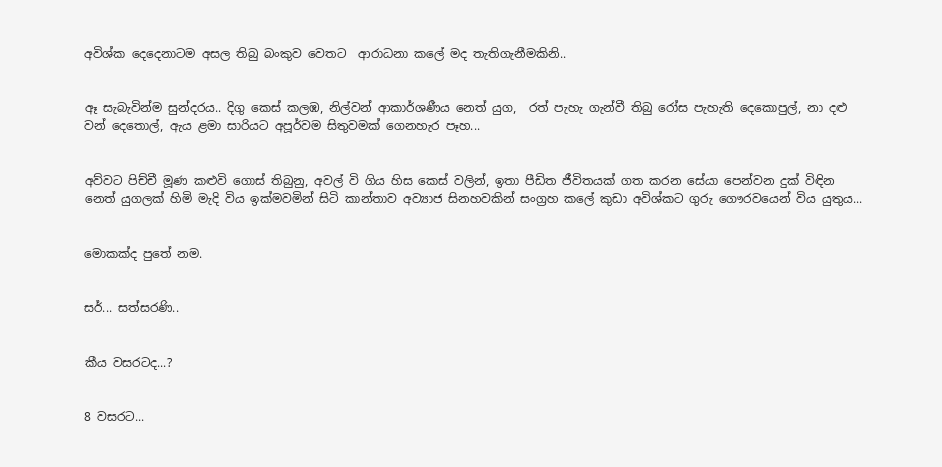අවිශ්ක දෙදෙනාටම අසල තිබු බංකුව වෙතට  ආරාධනා කලේ මද තැතිගැනීමකිනි..


ඈ සැබැවින්ම සුන්දරය.. දිගු කෙස් කලඹ, නිල්වන් ආකාර්ශණීය නෙත් යුග,  රත් පැහැ ගැන්වී තිබු රෝස පැහැති දෙකොපුල්, නා දළු වන් දෙතොල්, ඇය ළමා සාරියට අපූර්වම සිතුවමක් ගෙනහැර පෑහ...


අව්වට පිච්චී මූණ කළුවි ගොස් තිබුනු, අවල් වි ගිය හිස කෙස් වලින්, ඉතා පීඩිත ජීවිතයක් ගත කරන සේයා පෙන්වන දුක් විඳින නෙත් යුගලක් හිමි මැදි විය ඉක්මවමින් සිටි කාන්තාව අව්‍යාජ සිනහවකින් සංග්‍රහ කලේ කුඩා අවිශ්කට ගුරු ගෞරවයෙන් විය යුතුය...


මොකක්ද පුතේ නම.


සර්... සත්සරණි..


කීය වසරටද...?


8 වසරට...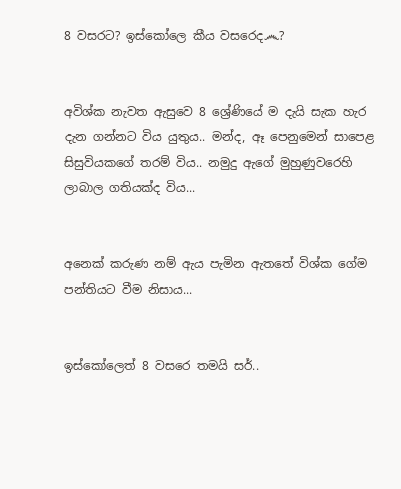8 වසරට? ඉස්කෝලෙ කීය වසරෙද෴?


අවිශ්ක නැවත ඇසුවෙ 8 ශ්‍රේණියේ ම දැයි සැක හැර දැන ගන්නට විය යුතුය.. මන්ද, ඈ පෙනුමෙන් සාපෙළ සිසුවියකගේ තරම් විය.. නමුදු ඇගේ මුහුණුවරෙහි ලාබාල ගතියක්ද විය...


අනෙක් කරුණ නම් ඇය පැමින ඇතතේ විශ්ක ගේම පන්තියට වීම නිසාය...


ඉස්කෝලෙත් 8 වසරෙ තමයි සර්..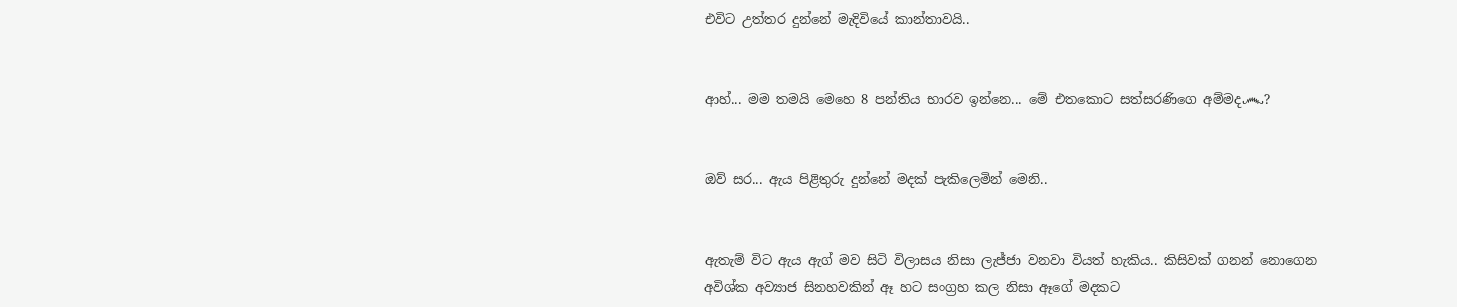එවිට උත්තර දුන්නේ මැදිවියේ කාන්තාවයි..


ආහ්... මම තමයි මෙහෙ 8 පන්තිය භාරව ඉන්නෙ... මේ එතකොට සත්සරණිගෙ අම්මද෴?


ඔව් සර... ඇය පිළිතුරු දුන්නේ මදක් පැකිලෙමින් මෙනි..


ඇතැම් විට ඇය ඇග් මව සිටි විලාසය නිසා ලැජ්ජා වනවා වියත් හැකිය.. කිසිවක් ගනන් නොගෙන අවිශ්ක අව්‍යාජ සිනහවකින් ඈ හට සංග්‍රහ කල නිසා ඈගේ මදකට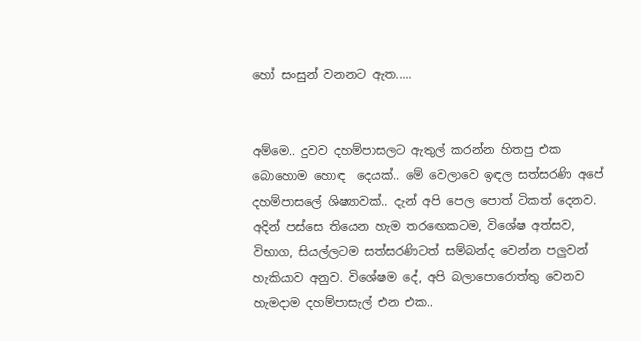හෝ සංසුන් වනනට ඇත.....


අම්මෙ.. දුවව දහම්පාසලට ඇතුල් කරන්න හිතපු එක බොහොම හොඳ  දෙයක්.. මේ වෙලාවෙ ඉඳල සත්සරණි අපේ දහම්පාසලේ ශිෂ්‍යාවක්.. දැන් අපි පෙල පොත් ටිකත් දෙනව. අදින් පස්සෙ තියෙන හැම තරඟෙකටම, විශේෂ අත්සව, විභාග, සියල්ලටම සත්සරණිටත් සම්බන්ද වෙන්න පලුවන් හැකියාව අනුව. විශේෂම දේ, අපි බලාපොරොත්තු වෙනව හැමදාම දහම්පාසැල් එන එක..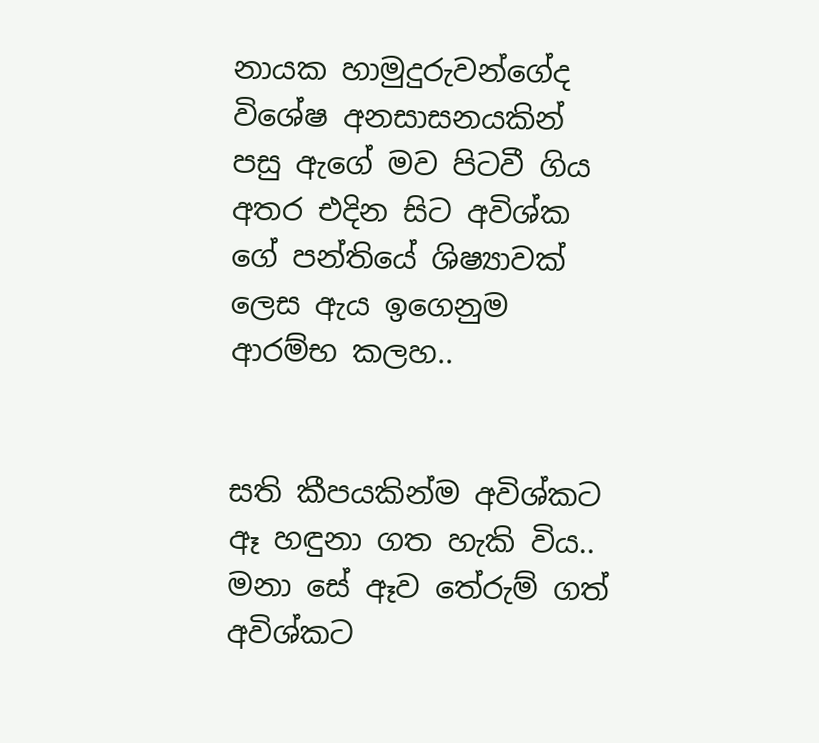නායක හාමුදුරුවන්ගේද විශේෂ අනසාසනයකින් පසු ඇගේ මව පිටවී ගිය අතර එදින සිට අවිශ්ක ගේ පන්තියේ ශිෂ්‍යාවක් ලෙස ඇය ඉගෙනුම ආරම්භ කලහ..


සති කීපයකින්ම අවිශ්කට ඈ හඳුනා ගත හැකි විය.. මනා සේ ඈව තේරුම් ගත් අවිශ්කට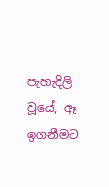පැහැදිලි වූයේ, ඈ ඉගනීමට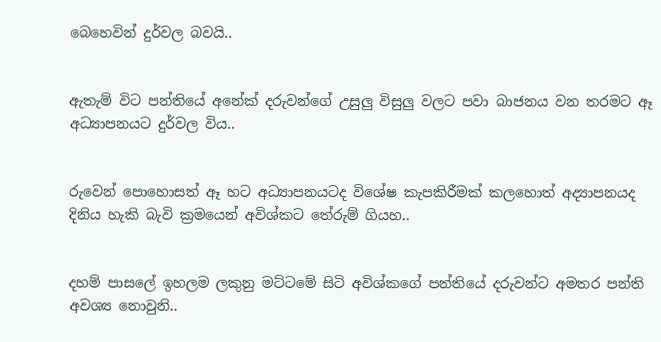බෙහෙවින් දුර්වල බවයි..


ඇතැම් විට පන්තියේ අනේක් දරුවන්ගේ උසුලු විසුලු වලට පවා බාජනය වන තරමට ඈ අධ්‍යාපනයට දුර්වල විය..


රුවෙන් පොහොසත් ඈ හට අධ්‍යාපනයටද විශේෂ කැපකිරීමක් කලහොත් අද්‍යාපනයද දිනිය හැකි බැවි ක්‍රමයෙන් අවිශ්කට තේරුම් ගියහ..


දහම් පාසලේ ඉහලම ලකුනු මට්ටමේ සිටි අවිශ්කගේ පන්තියේ දරුවන්ට අමතර පන්ති අවශ්‍ය නොවුනි..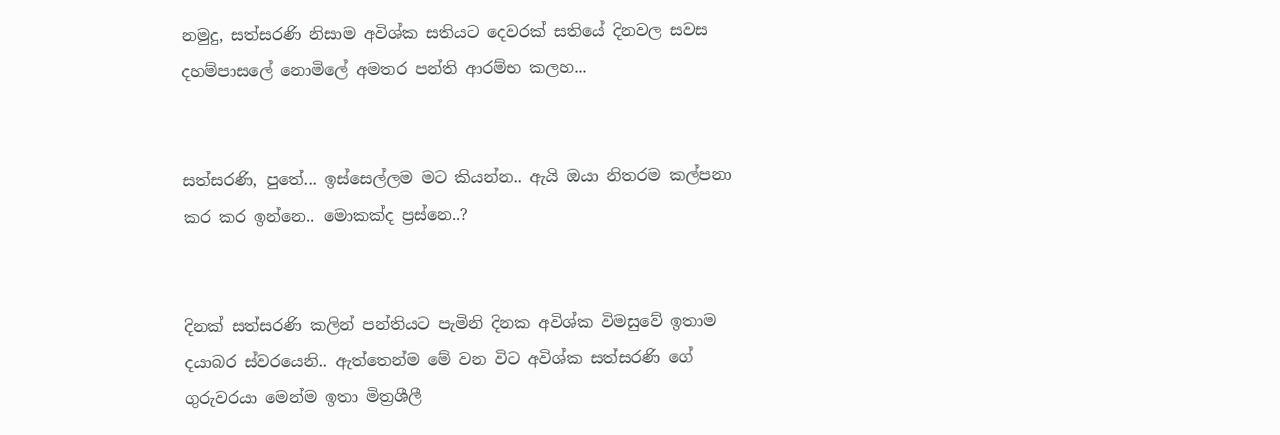නමුදු, සත්සරණි නිසාම අවිශ්ක සතියට දෙවරක් සතියේ දිනවල සවස දහම්පාසලේ නොමිලේ අමතර පන්ති ආරම්භ කලහ...


සත්සරණි, පුතේ... ඉස්සෙල්ලම මට කියන්න.. ඇයි ඔයා නිතරම කල්පනා කර කර ඉන්නෙ.. මොකක්ද ප්‍රස්නෙ..?


දිනක් සත්සරණි කලින් පන්තියට පැමිනි දිනක අවිශ්ක විමසුවේ ඉතාම දයාබර ස්වරයෙනි.. ඇත්තෙන්ම මේ වන විට අවිශ්ක සත්සරණි ගේ ගුරුවරයා මෙන්ම ඉතා මිත්‍රශීලී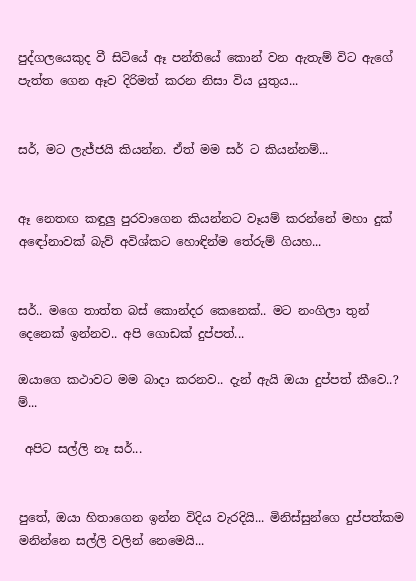පුද්ගලයෙකුද වී සිටියේ ඈ පන්තියේ කොන් වන ඇතැම් විට ඇගේ පැත්ත ගෙන ඈව දිරිමත් කරන නිසා විය යුතුය...


සර්, මට ලැජ්ජයි කියන්න. ඒත් මම සර් ට කියන්නම්...


ඈ නෙතඟ කඳුලු පුරවාගෙන කියන්නට වෑයම් කරන්නේ මහා දුක් අඳෝනාවක් බැව් අවිශ්කට හොඳින්ම තේරුම් ගියහ...


සර්.. මගෙ තාත්ත බස් කොන්දර කෙනෙක්.. මට නංගිලා තුන් දෙනෙක් ඉන්නව.. අපි ගොඩක් දුප්පත්...

ඔයාගෙ කථාවට මම බාදා කරනව.. දැන් ඇයි ඔයා දුප්පත් කීවෙ..? ම්...

 අපිට සල්ලි නෑ සර්...


පුතේ, ඔයා හිතාගෙන ඉන්න විදිය වැරදියි... මිනිස්සුන්ගෙ දුප්පත්කම මනින්නෙ සල්ලි වලින් නෙමෙයි...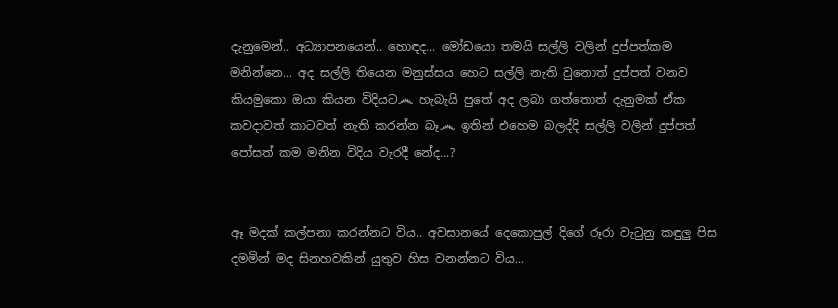දැනුමෙන්.. අධ්‍යාපනයෙන්.. හොඳද... මෝඩයො තමයි සල්ලි වලින් දුප්පත්කම මනින්නෙ... අද සල්ලි තියෙන මනුස්සය හෙට සල්ලි නැති වුනොත් දුප්පත් වනව කියමුකො ඔයා කියන විදියට෴ හැබැයි පුතේ අද ලබා ගත්තොත් දැනුමක් ඒක කවදාවත් කාටවත් නැති කරන්න බෑ෴ ඉතින් එහෙම බලද්දි සල්ලි වලින් දුප්පත් පෝසත් කම මනින විදිය වැරදී නේද...?


ඈ මදක් කල්පනා කරන්නට විය.. අවසානයේ දෙකොපුල් දිගේ රූරා වැටුනු කඳුලු පිස දමමින් මද සිනහවකින් යුතුව හිස වනන්නට විය...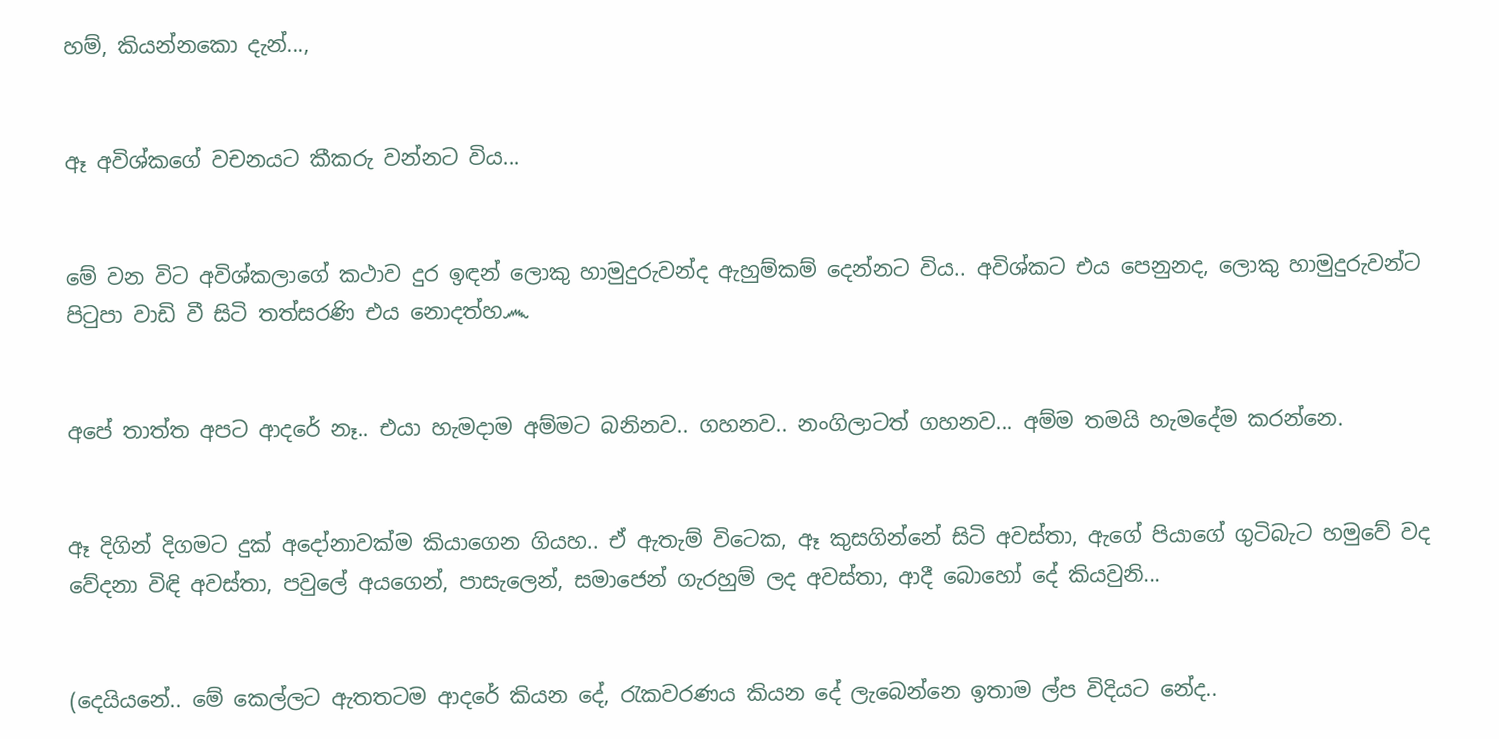හම්, කියන්නකො දැන්...,


ඈ අවිශ්කගේ වචනයට කීකරු වන්නට විය...


මේ වන විට අවිශ්කලාගේ කථාව දුර ඉඳන් ලොකු හාමුදුරුවන්ද ඇහුම්කම් දෙන්නට විය.. අවිශ්කට එය පෙනුනද, ලොකු හාමුදුරුවන්ට පිටුපා වාඩි වී සිටි තත්සරණි එය නොදත්හ෴


අපේ තාත්ත අපට ආදරේ නෑ.. එයා හැමදාම අම්මට බනිනව.. ගහනව.. නංගිලාටත් ගහනව... අම්ම තමයි හැමදේම කරන්නෙ.


ඈ දිගින් දිගමට දුක් අදෝනාවක්ම කියාගෙන ගියහ.. ඒ ඇතැම් විටෙක, ඈ කුසගින්නේ සිටි අවස්තා, ඇගේ පියාගේ ගුටිබැට හමුවේ වද වේදනා විඳි අවස්තා, පවුලේ අයගෙන්, පාසැලෙන්, සමාජෙන් ගැරහුම් ලද අවස්තා, ආදී බොහෝ දේ කියවුනි...


(දෙයියනේ.. මේ කෙල්ලට ඇතතටම ආදරේ කියන දේ, රැකවරණය කියන දේ ලැබෙන්නෙ ඉතාම ල්ප විදියට නේද..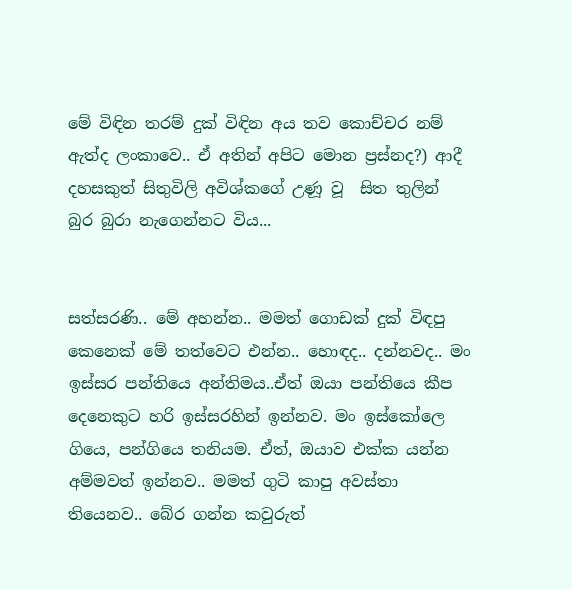මේ විඳින තරම් දුක් විඳින අය තව කොච්චර නම් ඇත්ද ලංකාවෙ.. ඒ අතින් අපිට මොන ප්‍රස්නද?) ආදී දහසකුත් සිතුවිලි අවිශ්කගේ උණූ වූ  සිත තුලින් බුර බුරා නැගෙන්නට විය...


සත්සරණි.. මේ අහන්න.. මමත් ගොඩක් දුක් විඳපු කෙනෙක් මේ තත්වෙට එන්න.. හොඳද.. දන්නවද.. මං ඉස්සර පන්තියෙ අන්තිමය..ඒත් ඔයා පන්තියෙ කීප දෙනෙකුට හරි ඉස්සරහින් ඉන්නව. මං ඉස්කෝලෙ ගියෙ, පන්ගියෙ තනියම. ඒත්, ඔයාව එක්ක යන්න අම්මවත් ඉන්නව.. මමත් ගුටි කාපු අවස්තා තියෙනව.. බේර ගන්න කවුරුත්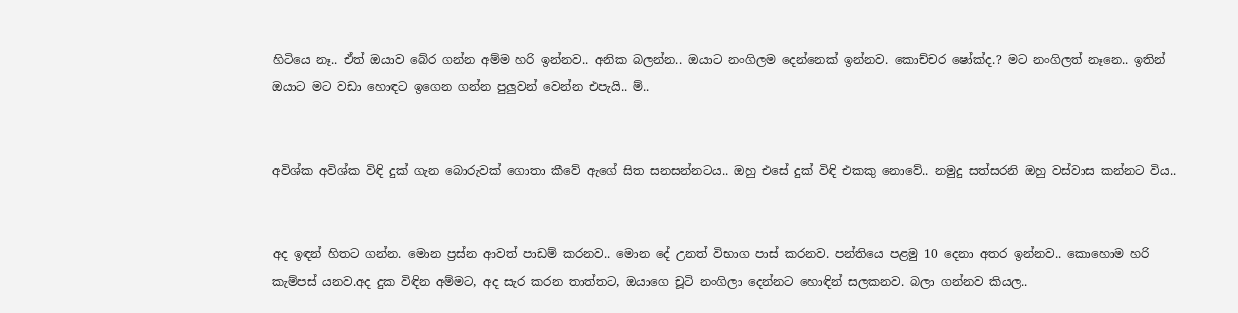හිටියෙ නෑ.. ඒත් ඔයාව බේර ගන්න අම්ම හරි ඉන්නව.. අනික බලන්න.. ඔයාට නංගිලම දෙන්නෙක් ඉන්නව. කොච්චර ෂෝක්ද.? මට නංගිලත් නෑනෙ.. ඉතින් ඔයාට මට වඩා හොඳට ඉගෙන ගන්න පුලුවන් වෙන්න එපැයි.. ම්..


අවිශ්ක අවිශ්ක විඳි දුක් ගැන බොරුවක් ගොතා කීවේ ඇගේ සිත සනසන්නටය.. ඔහු එසේ දුක් විඳි එකකු නොවේ.. නමුදු සත්සරනි ඔහු වස්වාස කන්නට විය..


අද ඉඳන් හිතට ගන්න. මොන ප්‍රස්න ආවත් පාඩම් කරනව.. මොන දේ උනත් විභාග පාස් කරනව. පන්තියෙ පළමු 10 දෙනා අතර ඉන්නව.. කොහොම හරි කැම්පස් යනව.අද දුක විඳින අම්මට, අද සැර කරන තාත්තට, ඔයාගෙ චූටි නංගිලා දෙන්නට හොඳින් සලකනව. බලා ගන්නව කියල..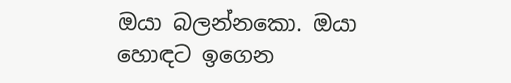ඔයා බලන්නකො. ඔයා හොඳට ඉගෙන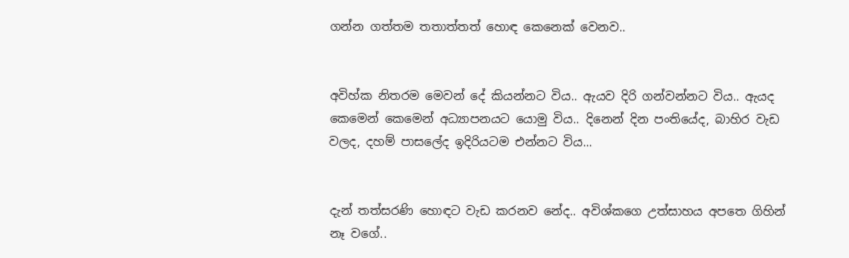ගන්න ගත්තම තතාත්තත් හොඳ කෙනෙක් වෙනව..


අවිහ්ක නිතරම මෙවන් දේ කියන්නට විය.. ඇයව දිරි ගන්වන්නට විය.. ඇයද කෙමෙන් කෙමෙන් අධ්‍යාපනයට යොමු විය.. දිනෙන් දින පංතියේද, බාහිර වැඩ වලද, දහම් පාසලේද ඉදිරියටම එන්නට විය...


දැන් තත්සරණි හොඳට වැඩ කරනව නේද.. අවිශ්කගෙ උත්සාහය අපතෙ ගිහින් නෑ වගේ..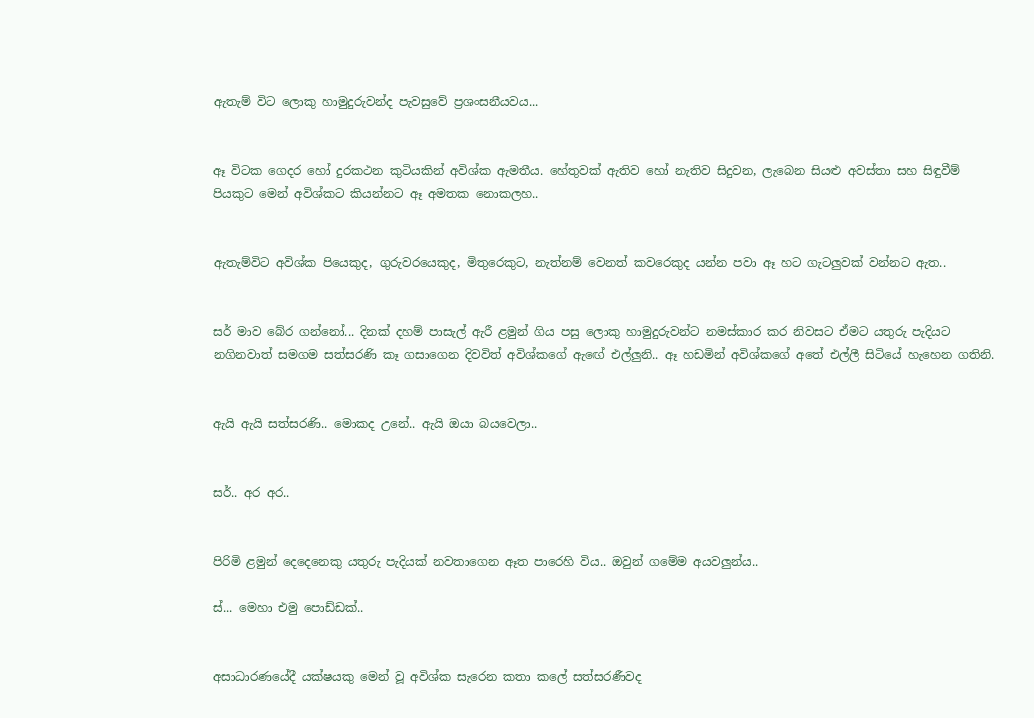ඇතැම් විට ලොකු හාමුදුරුවන්ද පැවසුවේ ප්‍රශංසනීයවය...


ඈ විටක ගෙදර හෝ දුරකථන කුටියකින් අවිශ්ක ඇමතීය. හේතුවක් ඇතිව හෝ නැතිව සිදුවන, ලැබෙන සියළු අවස්තා සහ සිඳුවීම් පියකුට මෙන් අවිශ්කට කියන්නට ඈ අමතක නොකලහ..


ඇතැම්විට අවිශ්ක පියෙකුද, ගුරුවරයෙකුද, මිතුරෙකුට, නැත්නම් වෙනත් කවරෙකුද යන්න පවා ඈ හට ගැටලුවක් වන්නට ඇත..


සර් මාව බේර ගන්නෝ... දිනක් දහම් පාසැල් ඇරී ළමුන් ගිය පසු ලොකු හාමුදුරුවන්ට නමස්කාර කර නිවසට ඒමට යතුරු පැදියට නගිනවාත් සමගම සත්සරණි කෑ ගසාගෙන දිවවිත් අවිශ්කගේ ඇඟේ එල්ලුනි.. ඈ හඩමින් අවිශ්කගේ අතේ එල්ලී සිටියේ හැහෙන ගතිනි.


ඇයි ඇයි සත්සරණි.. මොකද උනේ.. ඇයි ඔයා බයවෙලා..


සර්.. අර අර..


පිරිමි ළමුන් දෙදෙනෙකු යතුරු පැදියක් නවතාගෙන ඈත පාරෙහි විය.. ඔවුන් ගමේම අයවලුන්ය..

ස්... මෙහා එමු පොඩ්ඩක්..


අසාධාරණයේදී යක්ෂයකු මෙන් වූ අවිශ්ක සැරෙන කතා කලේ සත්සරණීවද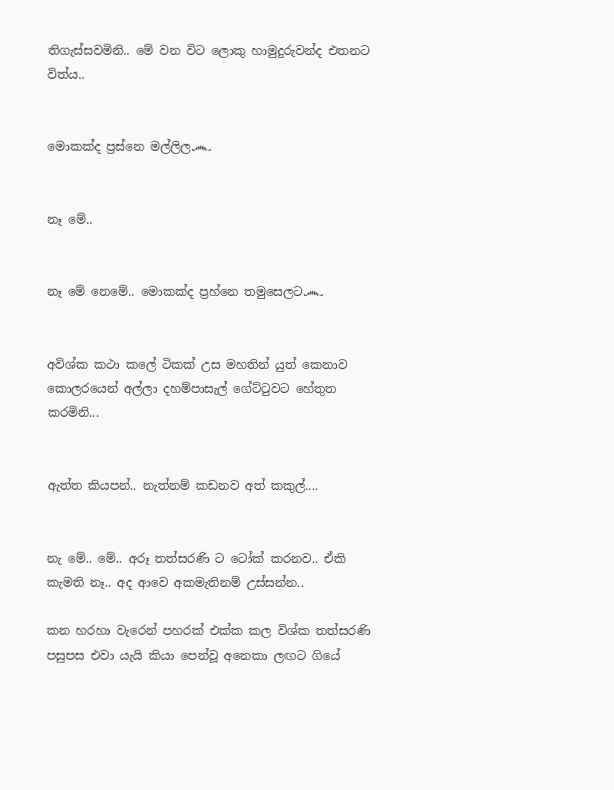තිගැස්සවමිනි.. මේ වන විට ලොකු හාමුදුරුවන්ද එතනට විත්ය..


මොකක්ද ප්‍රස්නෙ මල්ලිල෴


නෑ මේ..


නෑ මේ නෙමේ.. මොකක්ද ප්‍රහ්නෙ තමුසෙලට෴


අවිශ්ක කථා කලේ ටිකක් උස මහතින් යුත් කෙනාව කොලරයෙන් අල්ලා දහම්පාසැල් ගේට්ටුවට හේතුත කරමිනි...


ඇත්ත කියපන්.. නැත්නම් කඩනව අත් කකුල්....


නැ මේ.. මේ.. අරූ තත්සරණි ට ටෝක් කරනව.. ඒකි කැමති නෑ.. අද ආවෙ අකමැතිනම් උස්සන්න..

කන හරහා වැරෙන් පහරක් එක්ක කල විශ්ක තත්සරණි පසුපස එවා යැයි කියා පෙන්වූ අනෙකා ලඟට ගියේ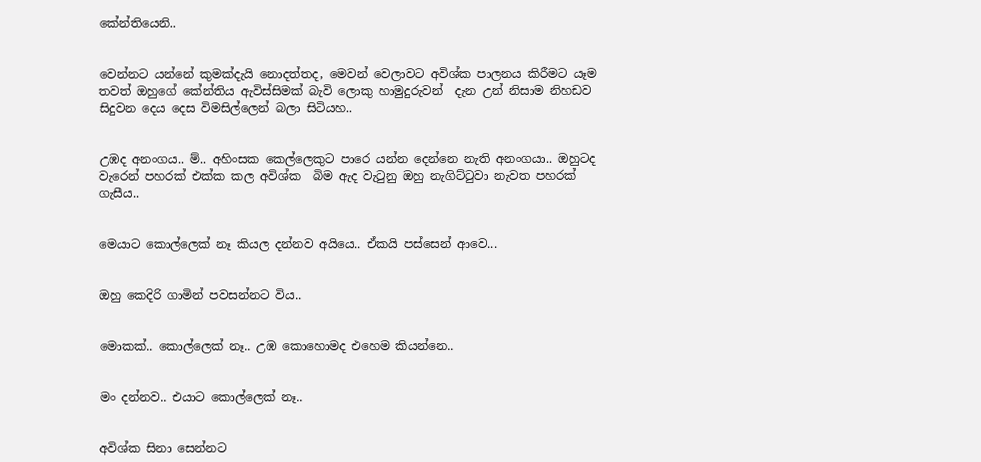කේන්තියෙනි..


වෙන්නට යන්නේ කුමක්දැයි නොදත්තද, මෙවන් වෙලාවට අවිශ්ක පාලනය කිරීමට යෑම තවත් ඔහුගේ කේන්තිය ඇවිස්සිමක් බැවි ලොකු හාමුදුරුවන්  දැන උන් නිසාම නිහඩව සිදුවන දෙය දෙස විමසිල්ලෙන් බලා සිටියහ..


උඹද අනංගය.. ම්.. අහිංසක කෙල්ලෙකුට පාරෙ යන්න දෙන්නෙ නැති අනංගයා.. ඔහුටද වැරෙන් පහරක් එක්ක කල අවිශ්ක  බිම ඇද වැටුනු ඔහු නැගිට්ටුවා නැවත පහරක් ගැසීය..


මෙයාට කොල්ලෙක් නෑ කියල දන්නව අයියෙ.. ඒකයි පස්සෙන් ආවෙ...


ඔහු කෙදිරි ගාමින් පවසන්නට විය..


මොකක්.. කොල්ලෙක් නෑ.. උඹ කොහොමද එහෙම කියන්නෙ..


මං දන්නව.. එයාට කොල්ලෙක් නෑ..


අවිශ්ක සිනා සෙන්නට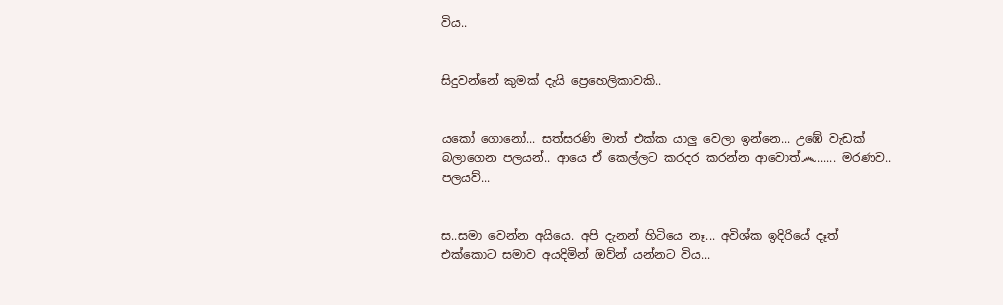විය..


සිදුවන්නේ කුමක් දැයි ප්‍රෙහෙලිකාවකි..


යකෝ ගොනෝ... සත්සරණි මාත් එක්ක යාලු වෙලා ඉන්නෙ... උඹේ වැඩක් බලාගෙන පලයන්.. ආයෙ ඒ කෙල්ලට කරදර කරන්න ආවොත්෴...... මරණව.. පලයව්...


ස..සමා වෙන්න අයියෙ. අපි දැනන් හිටියෙ නෑ... අවිශ්ක ඉදිරියේ දෑත් එක්කොට සමාව අයදිමින් ඔව්න් යන්නට විය...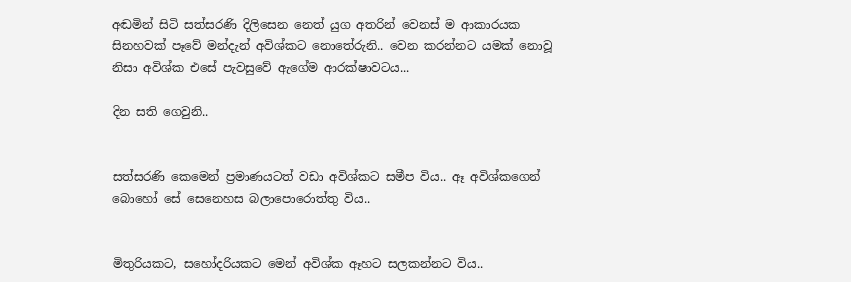අඬමින් සිටි සත්සරණි දිලිසෙන නෙත් යුග අතරින් වෙනස් ම ආකාරයක සිනහවක් පෑවේ මන්දැන් අවිශ්කට නොතේරුනි.. වෙන කරන්නට යමක් නොවූ නිසා අවිශ්ක එසේ පැවසුවේ ඇගේම ආරක්ෂාවටය...

දින සති ගෙවුනි..


සත්සරණි කෙමෙන් ප්‍රමාණයටත් වඩා අවිශ්කට සමීප විය.. ඈ අවිශ්කගෙන් බොහෝ සේ සෙනෙහස බලාපොරොත්තු විය..


මිතුරියකට, සහෝදරියකට මෙන් අවිශ්ක ඈහට සලකන්නට විය..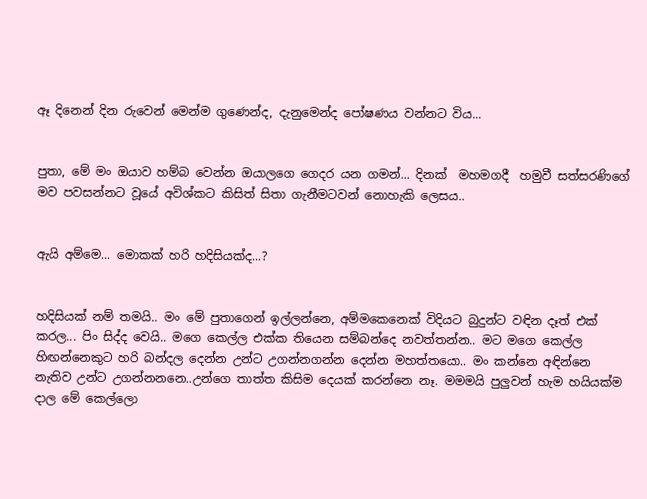ඈ දිනෙන් දින රුවෙන් මෙන්ම ගුණෙන්ද, දැනුමෙන්ද පෝෂණය වන්නට විය...


පුතා, මේ මං ඔයාව හම්බ වෙන්න ඔයාලගෙ ගෙදර යන ගමන්... දිනක්  මහමගදී  හමුවී සත්සරණිගේ මව පවසන්නට වූයේ අවිශ්කට කිසිත් සිතා ගැනීමටවන් නොහැකි ලෙසය..


ඇයි අම්මෙ... මොකක් හරි හදිසියක්ද...?


හදිසියක් නම් තමයි.. මං මේ පුතාගෙන් ඉල්ලන්නෙ, අම්මකෙනෙක් විදියට බුදුන්ට වඳින දෑත් එක් කරල... පිං සිද්ද වෙයි.. මගෙ කෙල්ල එක්ක තියෙන සම්බන්දෙ නවත්තන්න.. මට මගෙ කෙල්ල හිඟන්නෙකුට හරි බන්දල දෙන්න උන්ට උගන්නගන්න දෙන්න මහත්තයො.. මං කන්නෙ අඳින්නෙ නැතිව උන්ට උගන්නනනෙ..උන්ගෙ තාත්ත කිසිම දෙයක් කරන්නෙ නෑ. මමමයි පුලුවන් හැම හයියක්ම දාල මේ කෙල්ලො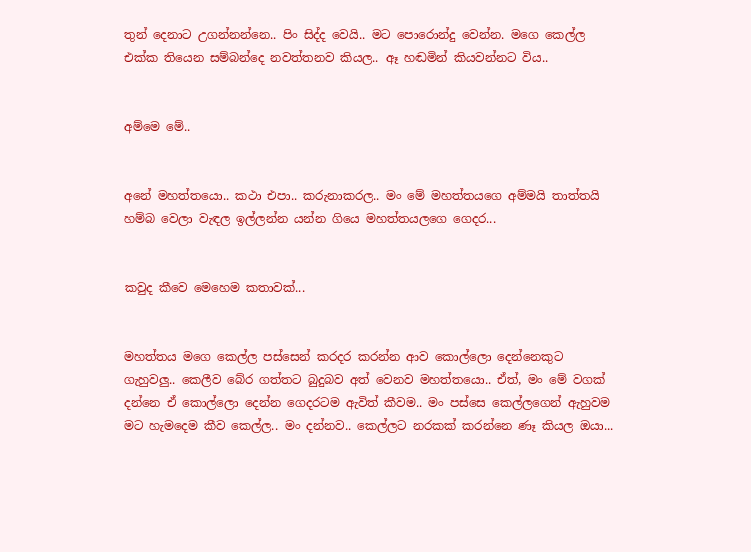තුන් දෙනාට උගන්නන්නෙ.. පිං සිද්ද වෙයි.. මට පොරොන්දු වෙන්න. මගෙ කෙල්ල එක්ක තියෙන සම්බන්දෙ නවත්තනව කියල.. ඈ හඬමින් කියවන්නට විය..


අම්මෙ මේ..


අනේ මහත්තයො.. කථා එපා.. කරුනාකරල.. මං මේ මහත්තයගෙ අම්මයි තාත්තයි හම්බ වෙලා වැඳල ඉල්ලන්න යන්න ගියෙ මහත්තයලගෙ ගෙදර...


කවුද කීවෙ මෙහෙම කතාවක්...


මහත්තය මගෙ කෙල්ල පස්සෙන් කරදර කරන්න ආව කොල්ලො දෙන්නෙකුට ගැහුවලු.. කෙලීව බේර ගත්තට බුදුබව අත් වෙනව මහත්තයො.. ඒත්, මං මේ වගක් දන්නෙ ඒ කොල්ලො දෙන්න ගෙදරටම ඇවිත් කීවම.. මං පස්සෙ කෙල්ලගෙන් ඇහුවම මට හැමදෙම කීව කෙල්ල.. මං දන්නව.. කෙල්ලට නරකක් කරන්නෙ ණෑ කියල ඔයා...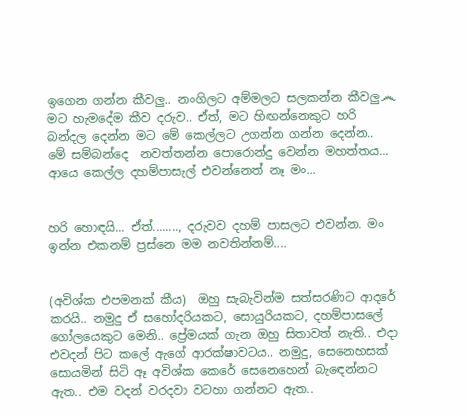ඉගෙන ගන්න කීවලු.. නංගිලට අම්මලට සලකන්න කීවලු෴ මට හැමදේම කීව දරුව.. ඒත්, මට හිඟන්නෙකුට හරි බන්දල දෙන්න මට මේ කෙල්ලට උගන්න ගන්න දෙන්න.. මේ සම්බන්දෙ  නවත්තන්න පොරොන්දු වෙන්න මහත්තය... ආයෙ කෙල්ල දහම්පාසැල් එවන්නෙත් නෑ මං...


හරි හොඳයි... ඒත්........, දරුවව දහම් පාසලට එවන්න. මං ඉන්න එකනම් ප්‍රස්නෙ මම නවතින්නම්....


(අවිශ්ක එපමනක් කීය)  ඔහු සැබැවින්ම සත්සරණිට ආදරේ කරයි.. නමුදු ඒ සහෝදරියකට, සොයුරියකට, දහම්පාසලේ ගෝලයෙකුට මෙනි.. ප්‍රේමයක් ගැන ඔහු සිතාවත් නැති.. එදා එවදන් පිට කලේ ඇගේ ආරක්ෂාවටය.. නමුදු, සෙනෙහසක් සොයමින් සිටි ඈ අවිශ්ක කෙරේ සෙනෙහෙන් බැඳෙන්නට ඇත.. එම වදන් වරදවා වටහා ගන්නට ඇත..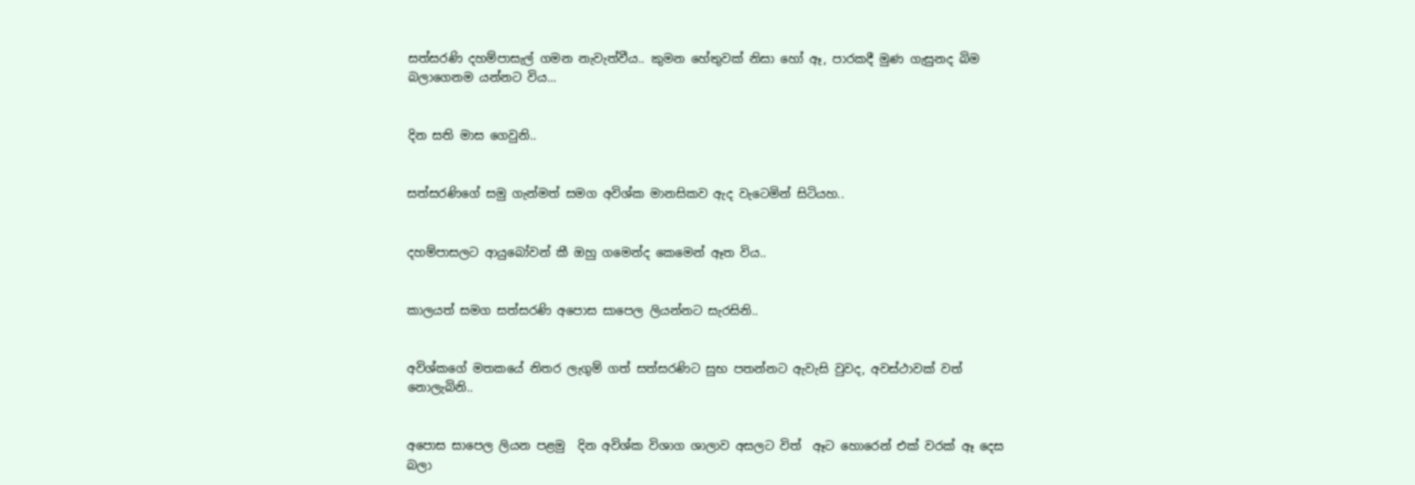සත්සරණි දහම්පාසැල් ගමන නැවැත්වීය.. කුමන හේතුවක් නිසා හෝ ඈ, පාරකදී මුණ ගැසුනද බිම බලාගෙනම යන්නට විය...


දින සති මාස ගෙවුනි..


සත්සරණිගේ සමු ගැන්මත් සමග අවිශ්ක මානසිකව ඇද වැටෙමින් සිටියහ..


දහම්පාසලට ආයුබෝවන් කී ඔහු ගමෙන්ද කෙමෙන් ඈත විය..


කාලයත් සමග සත්සරණි අපොස සාපෙල ලියන්නට සැරසිනි..


අවිශ්කගේ මතකයේ නිතර ලැගුම් ගත් සත්සරණිට සුභ පතන්නට ඇවැසි වුවද, අවස්ථාවක් වත් නොලැබිනි..


අපොස සාපෙල ලියන පළමු  දින අවිශ්ක විශාග ශාලාව අසලට විත්  ඈට හොරෙන් එක් වරක් ඈ දෙස බලා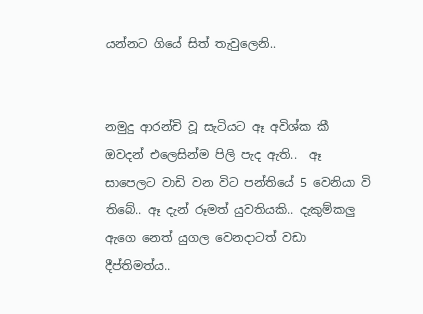යන්නට ගියේ සිත් තැවුලෙනි..


නමුදු ආරන්චි වූ සැටියට ඈ අවිශ්ක කී ඔවදන් එලෙසින්ම පිලි පැද ඇති..  ඈ සාපෙලට වාඩි වන විට පන්තියේ 5 වෙනියා වි තිබේ.. ඈ දැන් රූමත් යුවතියකි.. දැකුම්කලු  ඇගෙ නෙත් යුගල වෙනදාටත් වඩා දීප්තිමත්ය..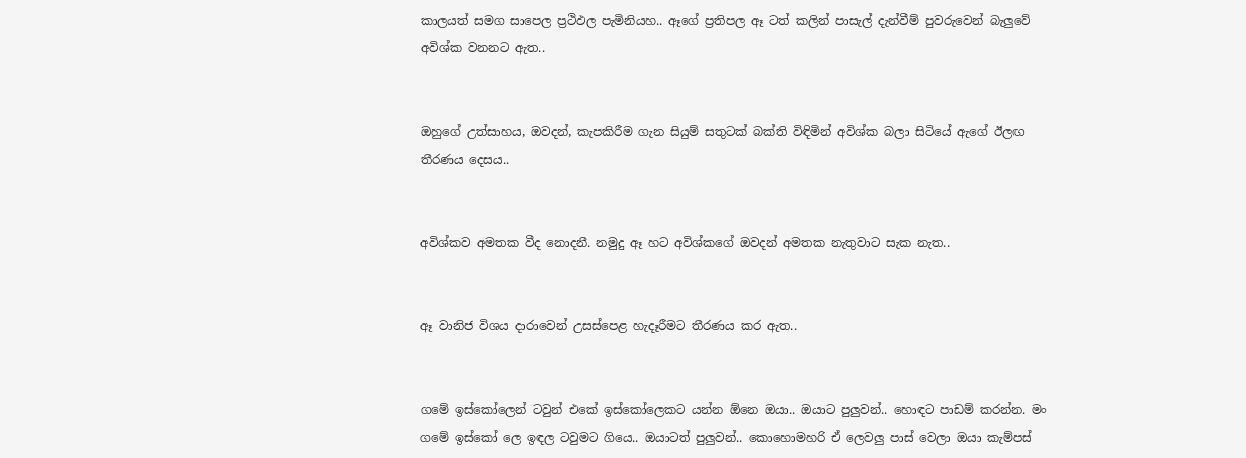කාලයත් සමග සාපෙල ප්‍රථිඵල පැමිනියහ.. ඈගේ ප්‍රතිපල ඈ ටත් කලින් පාසැල් දැන්වීම් පුවරුවෙන් බැලුවේ අවිශ්ක වනනට ඇත..


ඔහුගේ උත්සාහය, ඔවදන්, කැපකිරීම ගැන සියුම් සතුටක් බක්ති විඳිමින් අවිශ්ක බලා සිටියේ ඇගේ ඊලඟ තීරණය දෙසය..


අවිශ්කව අමතක වීද නොදනී. නමුදු ඈ හට අවිශ්කගේ ඔවදන් අමතක නැතුවාට සැක නැත..


ඈ වානිජ විශය දාරාවෙන් උසස්පෙළ හැදෑරීමට තීරණය කර ඇත..


ගමේ ඉස්කෝලෙන් ටවුන් එකේ ඉස්කෝලෙකට යන්න ඕනෙ ඔයා.. ඔයාට පුලුවන්.. හොඳට පාඩම් කරන්න. මං ගමේ ඉස්කෝ ලෙ ඉඳල ටවුමට ගියෙ.. ඔයාටත් පුලුවන්.. කොහොමහරි ඒ ලෙවලු පාස් වෙලා ඔයා කැම්පස්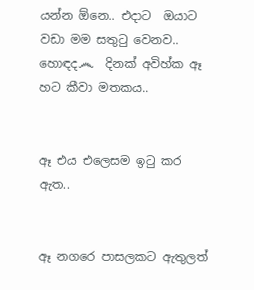යන්න ඕනෙ.. එදාට  ඔයාට වඩා මම සතුටු වෙනව.. හොඳද෴  දිනක් අවිහ්ක ඈ හට කීවා මතකය..


ඈ එය එලෙසම ඉටු කර ඇත..


ඈ නගරෙ පාසලකට ඇතුලත්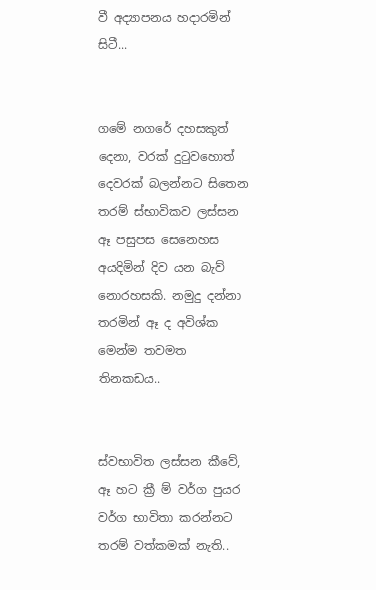වී අද්‍යාපනය හදාරමින් සිටී...


ගමේ නගරේ දහසකුත් දෙනා, වරක් දුටුවහොත් දෙවරක් බලන්නට සිතෙන තරම් ස්භාවිකව ලස්සන ඈ පසුපස සෙනෙහස අයදිමින් දිව යන බැව් නොරහසකි. නමුදු දන්නා තරමින් ඈ ද අවිශ්ක මෙන්ම තවමත තිනකඩය..


ස්වභාවිත ලස්සන කීවේ, ඈ හට ක්‍රී ම් වර්ග පුයර වර්ග භාවිතා කරන්නට තරම් වත්කමක් නැති..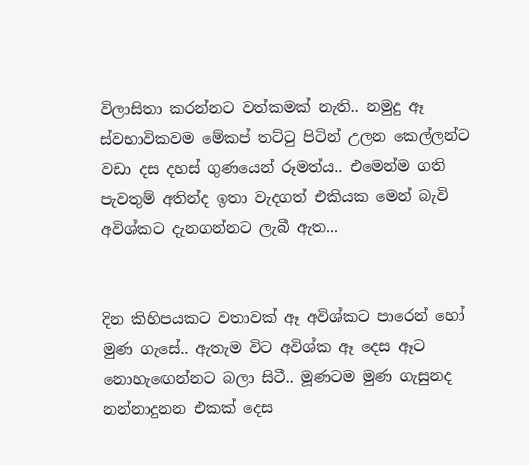විලාසිතා කරන්නට වත්කමක් නැති.. නමුදු ඈ ස්වභාවිකවම මේකප් තට්ටු පිටින් උලන කෙල්ලන්ට වඩා දස දහස් ගුණයෙන් රූමත්ය.. එමෙන්ම ගති පැවතුම් අතින්ද ඉතා වැදගත් එකියක මෙන් බැවි අවිශ්කට දැනගන්නට ලැබී ඇත...


දින කිහිපයකට වතාවක් ඈ අවිශ්කට පාරෙන් හෝ මුණ ගැසේ.. ඇතැම විට අවිශ්ක ඈ දෙස ඈට නොහැඟෙන්නට බලා සිටී.. මූණටම මුණ ගැසුනද නන්නාදුනන එකක් දෙස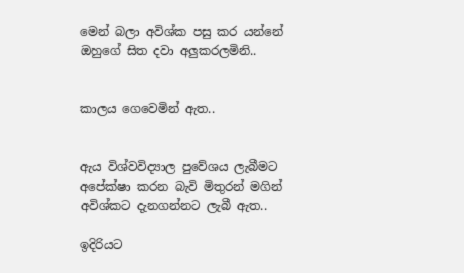මෙන් බලා අවිශ්ක පසු කර යන්නේ ඔහුගේ සිත දවා අලුකරලමිනි..


කාලය ගෙවෙමින් ඇත..


ඇය විශ්වවිද්‍යාල පුවේශය ලැබීමට අපේක්ෂා කරන බැවි මිතුරන් මගින් අවිශ්කට දැනගන්නට ලැබී ඇත..

ඉදිරියට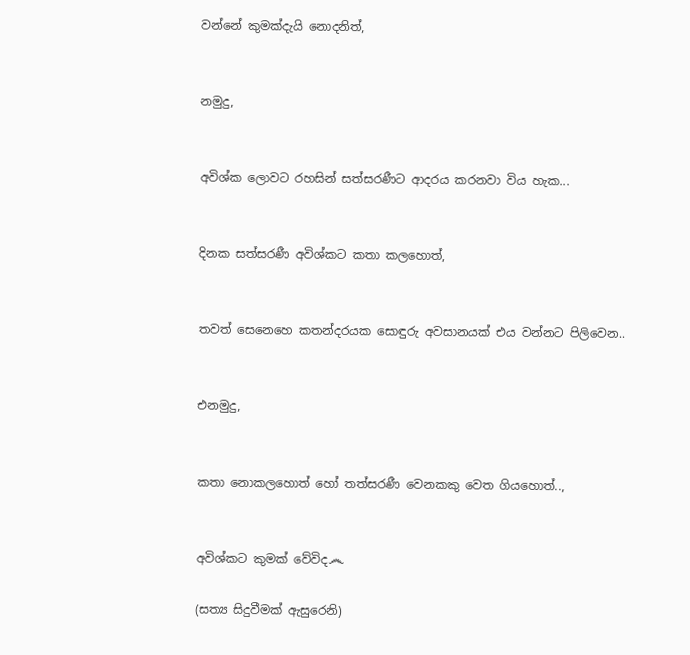වන්නේ කුමක්දැයි නොදනිත්,


නමුදු,


අවිශ්ක ලොවට රහසින් සත්සරණීට ආදරය කරනවා විය හැක...


දිනක සත්සරණී අවිශ්කට කතා කලහොත්,


තවත් සෙනෙහෙ කතන්දරයක සොඳුරු අවසානයක් එය වන්නට පිලිවෙන..


එනමුදු,


කතා නොකලහොත් හෝ තත්සරණී වෙනකකු වෙත ගියහොත්..,


අවිශ්කට කුමක් වේවිද෴

(සත්‍ය සිදුවීමක් ඇසුරෙනි)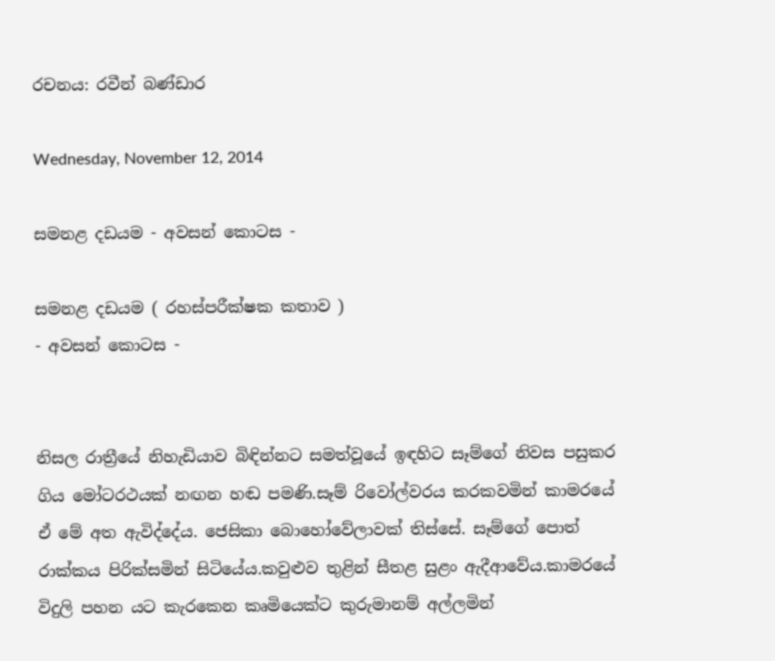රචනය: රවීන් බණ්ඩාර

Wednesday, November 12, 2014

සමනළ දඩයම - අවසන් කොටස -

සමනළ දඩයම ( රහස්පරීක්ෂක කතාව )
- අවසන් කොටස -


නිසල රාත්‍රීයේ නිහැඩියාව බිඳින්නට සමත්වූයේ ඉඳහිට සෑම්ගේ නිවස පසුකර ගිය මෝටරථයක් නඟන හඬ පමණි.සෑම් රිවෝල්වරය කරකවමින් කාමරයේ ඒ මේ අත ඇවිද්දේය. ජෙසිකා බොහෝවේලාවක් තිස්සේ. සෑම්ගේ පොත් රාක්කය පිරික්සමින් සිටියේය.කවුළුව තුළින් සීතළ සුළං ඇදීආවේය.කාමරයේ විදුලි පහන යට කැරකෙන කෘමියෙක්ට කුරුමානම් අල්ලමින්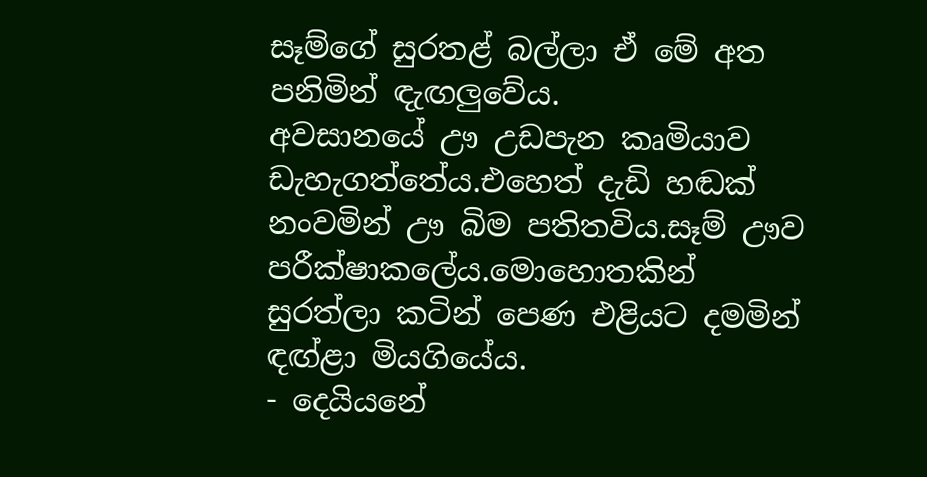සෑම්ගේ සුරතළ් බල්ලා ඒ මේ අත පනිමින් ඳැඟලුවේය.
අවසානයේ ඌ උඩපැන කෘමියාව ඩැහැගත්‍තේය.එහෙත් දැඩි හඬක් නංවමින් ඌ බිම පතිතවිය.සෑම් ඌව පරීක්ෂාකලේය.මොහොතකින් සුරත්ලා කටින් පෙණ එළියට දමමින් ඳඟ්ළා මියගියේය.
- දෙයියනේ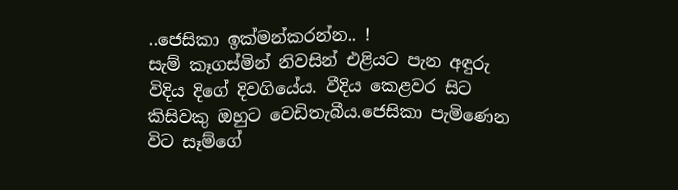..ජෙසිකා ඉක්මන්කරන්න.. !
සැම් කෑගස්මින් නිවසින් එළියට පැන අඳුරු විදිය දිගේ දිවගියේය. වීදිය කෙළවර සිට කිසිවකු ඔහුට වෙඩිතැබීය.ජෙසිකා පැමිණෙන විට සෑම්ගේ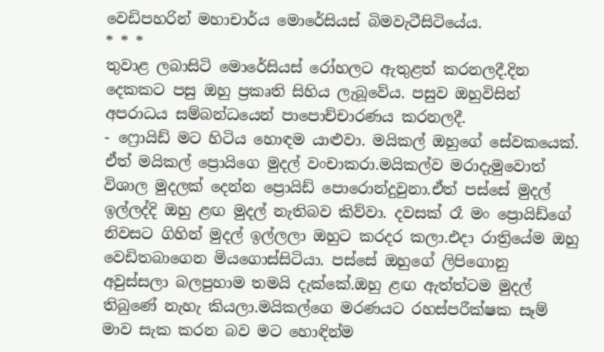වෙඩිපහරින් මහාචාර්ය මොරේසියස් බිමවැටීසිටියේය.
* * *
තුවාළ ලබාසිටි මොරේසියස් රෝහලට ඇතුළත් කරනලදී.දින දෙකකට පසු ඔහු ප්‍රකෘති සිහිය ලැබූවේය. පසුව ඔහුවිසින් අපරාධය සම්බන්ධයෙන් පාපොච්චාරණය කරනලදී.
- ෆ්‍රොයිඩ් මට හිටිය හොඳම යාළුවා. මයිකල් ඔහුගේ සේවකයෙක්. ඒත් මයිකල් ප්‍රොයිගෙ මුදල් වංචාකරා.මයිකල්ව මරාදැමුවොත් විශාල මුදලක් දෙන්න ප්‍රොයිඩ් පොරොන්දුවුනා.ඒත් පස්සේ මුදල් ඉල්ලද්දි ඔහු ළඟ මුදල් නැතිබව කිව්වා. දවසක් රෑ මං ප්‍රොයිඩ්ගේ නිවසට ගිහින් මුදල් ඉල්ලලා ඔහුට කරදර කලා.එදා රාත්‍රියේම ඔහු වෙඩිතබාගෙන මියගොස්සිටියා. පස්සේ ඔහුගේ ලිපිගොනු අවුස්සලා බලපුහාම තමයි දැක්කේ.ඔහු ළඟ ඇත්ත්ටම මුදල් තිබුණේ නැහැ කියලා.මයිකල්ගෙ මරණයට රහස්පරීක්ෂක සෑම් මාව සැක කරන බව මට හොඳින්ම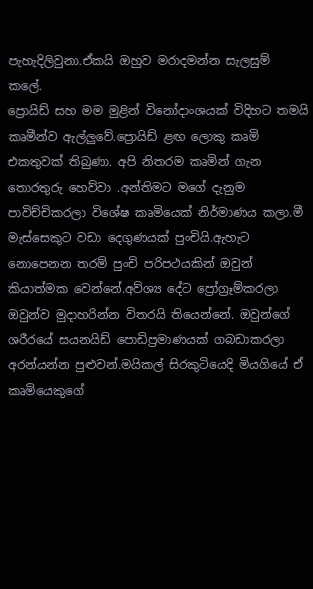පැහැදිලිවුනා.ඒකයි ඔහුව මරාදමන්න සැලසුම් කලේ.
ප්‍රොයිඩ් සහ මම මුළින් විනෝදාංශයක් විදිහට තමයි කෘමීන්ව ඇල්ලුවේ.ප්‍රොයිඩ් ළඟ ලොකු කෘමි එකතුවක් තිබුණා. අපි නිතරම කෘමින් ගැන තොරතුරු හෙව්වා .අන්තිමට මගේ දැනුම පාවිච්චිකරලා විශේෂ කෘමියෙක් නිර්මාණය කලා.මී මැස්සෙකුට වඩා දෙගුණයක් පුංචියි.ඇහැට නොපෙනන තරම් පුංචි පරිපථයකින් ඔවුන් කියාත්මක වෙන්නේ.අව්ශ්‍ය දේට ප්‍රෝග්‍රෑම්කරලා ඔවුන්ව මුදාහරින්න විතරයි තියෙන්නේ. ඔවුන්ගේ ශරීරයේ සයනයිඩ් පොඩිප්‍රමාණයක් ගබඩාකරලා අරන්යන්න පුළුවන්.මයිකල් සිරකුටියෙදි මියගියේ ඒ කෘමියෙකුගේ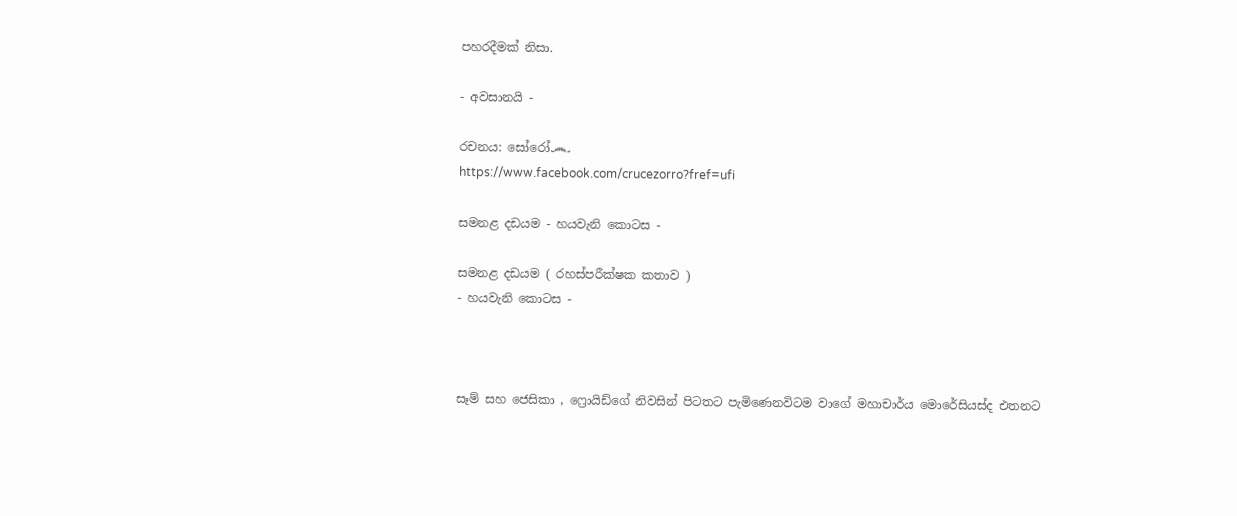පහරදීමක් නිසා.

- අවසානයි -

රචනය: සෝරෝ෴
https://www.facebook.com/crucezorro?fref=ufi

සමනළ දඩයම - හයවැනි කොටස -

සමනළ දඩයම ( රහස්පරීක්ෂක කතාව )
- හයවැනි කොටස -



සෑම් සහ ජෙසිකා , ෆ්‍රොයිඩ්ගේ නිවසින් පිටතට පැමිණෙනවිටම වාගේ මහාචාර්ය මොරේසියස්ද එතනට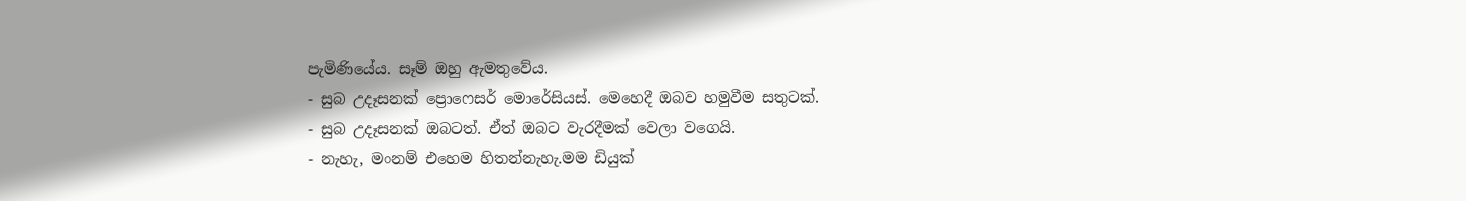පැමිණියේය. සෑම් ඔහු ඇමතුවේය.
- සුබ උදෑසනක් ප්‍රොෆෙසර් මොරේසියස්. මෙහෙදී ඔබව හමුවීම සතුටක්.
- සුබ උදෑසනක් ඔබටත්. ඒත් ඔබට වැරදීමක් වෙලා වගෙයි.
- නැහැ, මංනම් එහෙම හිතන්නැහැ.මම ඩියුක්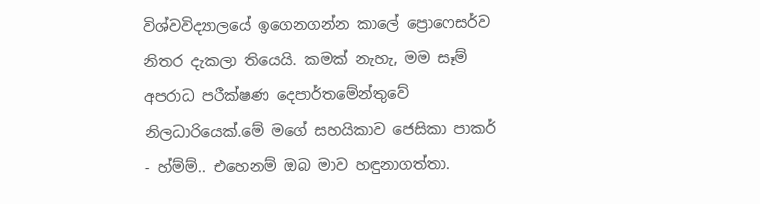විශ්වවිද්‍යාලයේ ඉගෙනගන්න කාලේ ප්‍රොෆෙසර්ව නිතර දැකලා තියෙයි. කමක් නැහැ, මම සෑම් අපරාධ පරීක්ෂණ දෙපාර්තමේන්තුවේ නිලධාරියෙක්.මේ මගේ සහයිකාව ජෙසිකා පාකර්
- හ්ම්ම්.. එහෙනම් ඔබ මාව හඳුනාගත්තා.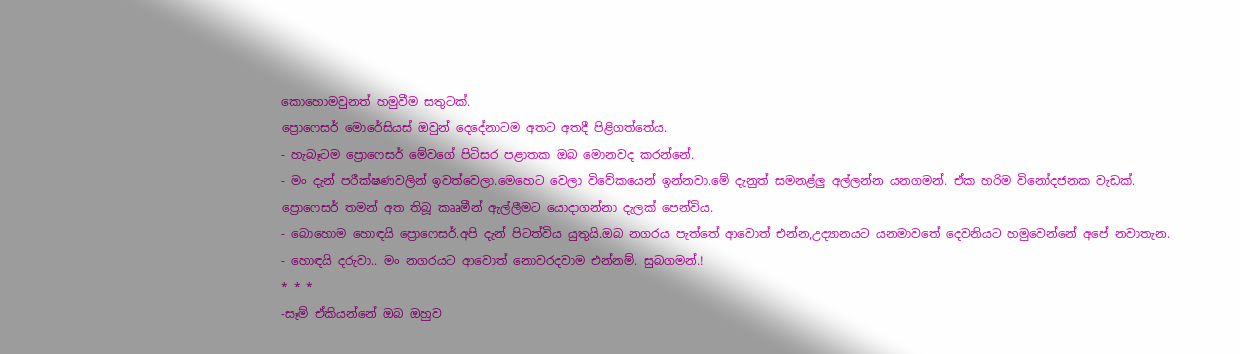කොහොමවුනත් හමුවීම සතුටක්.
ප්‍රොෆෙසර් මොරේසියස් ඔවුන් දෙදේනාටම අතට අතදී පිළිගත්තේය.
- හැබෑටම ප්‍රොෆෙසර් මේවගේ පිටිසර පළාතක ඔබ මොනවද කරන්නේ.
- මං දැන් පරීක්ෂණවලින් ඉවත්වෙලා.මෙහෙට වෙලා විවේකයෙන් ඉන්නවා.මේ දැනුත් සමනළ්ලු අල්ලන්න යනගමන්. ඒක හරිම විනෝදජනක වැඩක්.
ප්‍රොෆෙසර් තමන් අත තිබූ කෲමීන් ඇල්ලීමට යොදාගන්නා දැලක් පෙන්විය.
- බොහොම හොඳයි ප්‍රොෆෙසර්.අපි දැන් පිටත්විය යුතුයි.ඔබ නගරය පැත්තේ ආවොත් එන්න,උද්‍යානයට යනමාවතේ දෙවනියට හමුවෙන්නේ අපේ නවාතැන.
- හොඳයි දරුවා.. මං නගරයට ආවොත් නොවරදවාම එන්නම්. සුබගමන්.!
* * *
-සෑම් ඒකියන්නේ ඔබ ඔහුව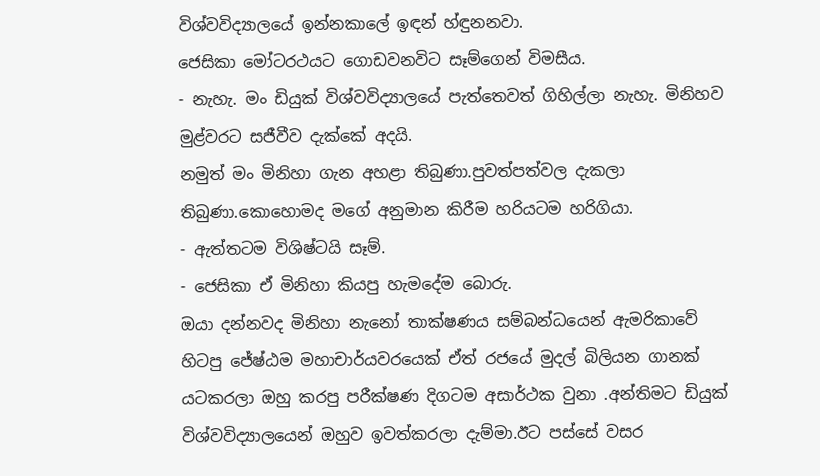විශ්වවිද්‍යාලයේ ඉන්නකාලේ ඉඳන් හ්ඳුනනවා.
ජෙසිකා මෝටරථයට ගොඩවනවිට සෑම්ගෙන් විමසීය.
- නැහැ. මං ඩියුක් විශ්වවිද්‍යාලයේ පැත්තෙවත් ගිහිල්ලා නැහැ. මිනිහව මුළ්වරට සජීවීව දැක්කේ අදයි.
නමුත් මං මිනිහා ගැන අහළා තිබුණා.පුවත්පත්වල දැකලා තිබුණා.කොහොමද මගේ අනුමාන කිරීම හරියටම හරිගියා.
- ඇත්තටම විශිෂ්ටයි සෑම්.
- ජෙසිකා ඒ මිනිහා කියපු හැමදේම බොරු.
ඔයා දන්නවද මිනිහා නැනෝ තාක්ෂණය සම්බන්ධයෙන් ඇමරිකාවේ හිටපු ජේෂ්ඨම මහාචාර්යවරයෙක් ඒත් රජයේ මුදල් බිලියන ගානක් යටකරලා ඔහු කරපු පරීක්ෂණ දිගටම අසාර්ථක වුනා .අන්තිමට ඩියුක් විශ්වවිද්‍යාලයෙන් ඔහුව ඉවත්කරලා දැම්මා.ඊට පස්සේ වසර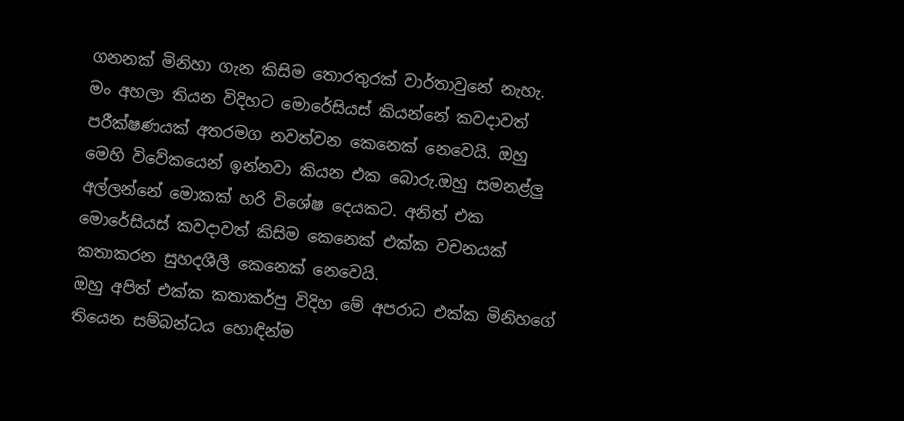ගනනක් මිනිහා ගැන කිසිම තොරතුරක් වාර්තාවුනේ නැහැ.
මං අහලා තියන විදිහට මොරේසියස් කියන්නේ කවදාවත් පරීක්ෂණයක් අතරමග නවත්වන කෙනෙක් නෙවෙයි. ඔහු මෙහි විවේකයෙන් ඉන්නවා කියන එක බොරු.ඔහු සමනළ්ලු අල්ලන්නේ මොකක් හරි විශේෂ දෙයකට. අනිත් එක මොරේසියස් කවදාවත් කිසිම කෙනෙක් එක්ක වචනයක් කතාකරන සුහදශීලී කෙනෙක් නෙවෙයි.
ඔහු අපිත් එක්ක කතාකර්පු විදිහ මේ අපරාධ එක්ක මිනිහගේ තියෙන සම්බන්ධය හොඳින්ම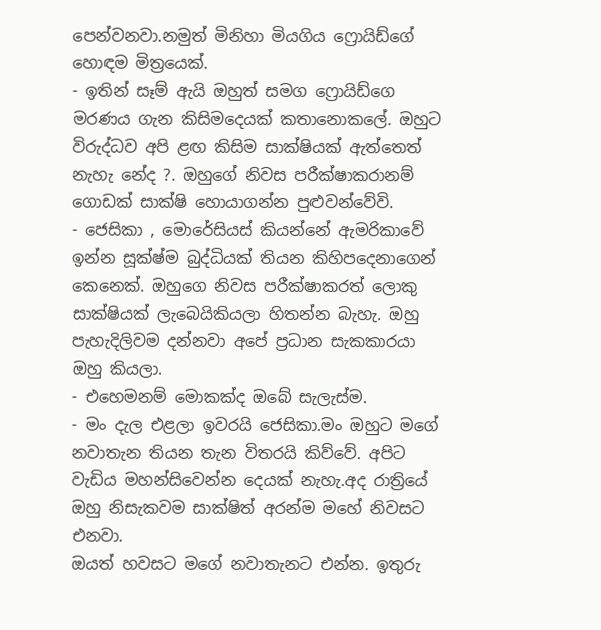පෙන්වනවා.නමුත් මිනිහා මියගිය ෆ්‍රොයිඩ්ගේ හොඳම මිත්‍රයෙක්.
- ඉතින් සෑම් ඇයි ඔහුත් සමග ෆ්‍රොයිඩ්ගෙ මරණය ගැන කිසිමදෙයක් කතානොකලේ. ඔහුට විරුද්ධව අපි ළඟ කිසිම සාක්ෂියක් ඇත්තෙත් නැහැ නේද ?. ඔහුගේ නිවස පරීක්ෂාකරානම් ගොඩක් සාක්ෂි හොයාගන්න පුළුවන්වේවි.
- ජෙසිකා , මොරේසියස් කියන්නේ ඇමරිකාවේ ඉන්න සූක්ෂ්ම බුද්ධියක් තියන කිහිපදෙනාගෙන් කෙනෙක්. ඔහුගෙ නිවස පරීක්ෂාකරත් ලොකු සාක්ෂියක් ලැබෙයිකියලා හිතන්න බැහැ. ඔහු පැහැදිලිවම දන්නවා අපේ ප්‍රධාන සැකකාරයා ඔහු කියලා.
- එහෙමනම් මොකක්ද ඔබේ සැලැස්ම.
- මං දැල එළලා ඉවරයි ජෙසිකා.මං ඔහුට මගේ නවාතැන තියන තැන විතරයි කිව්වේ. අපිට වැඩිය මහන්සිවෙන්න දෙයක් නැහැ.අද රාත්‍රියේ ඔහු නිසැකවම සාක්ෂිත් අරන්ම මහේ නිවසට එනවා.
ඔයත් හවසට මගේ නවාතැනට එන්න. ඉතුරු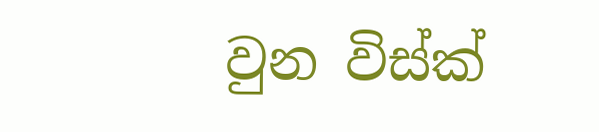වුන විස්ක්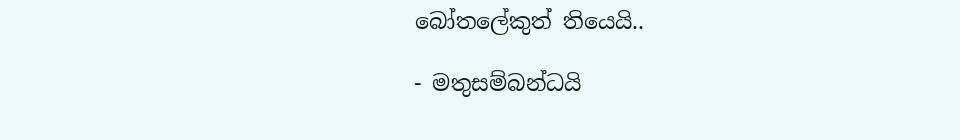බෝතලේකුත් තියෙයි..

- මතුසම්බන්ධයි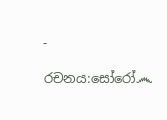-

රචනය:සෝරෝ෴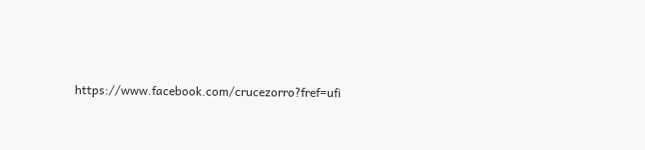https://www.facebook.com/crucezorro?fref=ufi